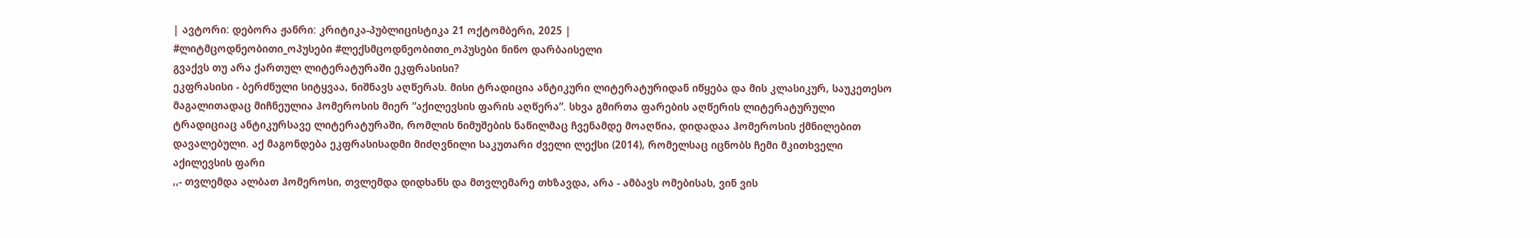| ავტორი: დებორა ჟანრი: კრიტიკა-პუბლიცისტიკა 21 ოქტომბერი, 2025 |
#ლიტმცოდნეობითი_ოპუსები #ლექსმცოდნეობითი_ოპუსები ნინო დარბაისელი
გვაქვს თუ არა ქართულ ლიტერატურაში ეკფრასისი?
ეკფრასისი - ბერძნული სიტყვაა, ნიშნავს აღწერას. მისი ტრადიცია ანტიკური ლიტერატურიდან იწყება და მის კლასიკურ, საუკეთესო მაგალითადაც მიჩნეულია ჰომეროსის მიერ “აქილევსის ფარის აღწერა”. სხვა გმირთა ფარების აღწერის ლიტერატურული ტრადიციაც ანტიკურსავე ლიტერატურაში, რომლის ნიმუშების ნაწილმაც ჩვენამდე მოაღწია, დიდადაა ჰომეროსის ქმნილებით დავალებული. აქ მაგონდება ეკფრასისადმი მიძღვნილი საკუთარი ძველი ლექსი (2014), რომელსაც იცნობს ჩემი მკითხველი
აქილევსის ფარი
,,- თვლემდა ალბათ ჰომეროსი, თვლემდა დიდხანს და მთვლემარე თხზავდა, არა - ამბავს ომებისას, ვინ ვის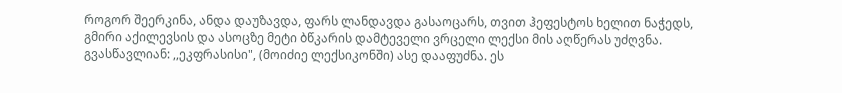როგორ შეერკინა, ანდა დაუზავდა, ფარს ლანდავდა გასაოცარს, თვით ჰეფესტოს ხელით ნაჭედს, გმირი აქილევსის და ასოცზე მეტი ბწკარის დამტეველი ვრცელი ლექსი მის აღწერას უძღვნა. გვასწავლიან: ,,ეკფრასისი", (მოიძიე ლექსიკონში) ასე დააფუძნა. ეს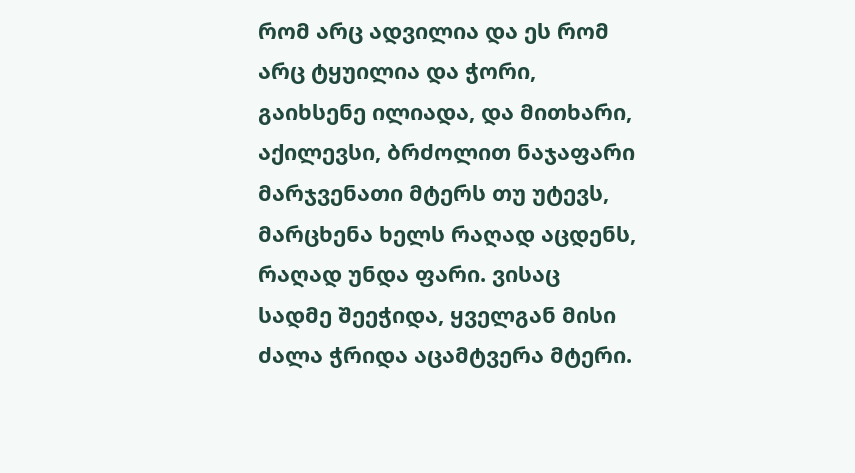რომ არც ადვილია და ეს რომ არც ტყუილია და ჭორი, გაიხსენე ილიადა, და მითხარი, აქილევსი, ბრძოლით ნაჯაფარი მარჯვენათი მტერს თუ უტევს, მარცხენა ხელს რაღად აცდენს, რაღად უნდა ფარი. ვისაც სადმე შეეჭიდა, ყველგან მისი ძალა ჭრიდა აცამტვერა მტერი.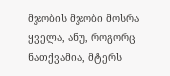მჯობის მჯობი მოსრა ყველა, ანუ, როგორც ნათქვამია, მტერს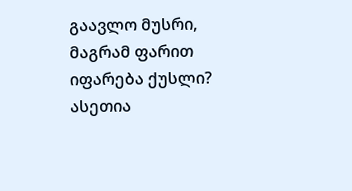გაავლო მუსრი, მაგრამ ფარით იფარება ქუსლი?
ასეთია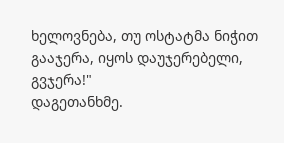ხელოვნება, თუ ოსტატმა ნიჭით გააჯერა, იყოს დაუჯერებელი, გვჯერა!"
დაგეთანხმე.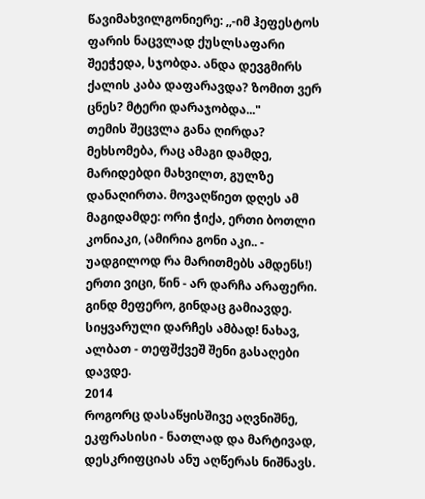წავიმახვილგონიერე: ,,-იმ ჰეფესტოს ფარის ნაცვლად ქუსლსაფარი შეეჭედა, სჯობდა. ანდა დევგმირს ქალის კაბა დაფარავდა? ზომით ვერ ცნეს? მტერი დარაჯობდა..."
თემის შეცვლა განა ღირდა? მეხსომება, რაც ამაგი დამდე, მარიდებდი მახვილთ, გულზე დანაღირთა. მოვაღწიეთ დღეს ამ მაგიდამდე: ორი ჭიქა, ერთი ბოთლი კონიაკი, (ამირია გონი აკი.. - უადგილოდ რა მარითმებს ამდენს!)
ერთი ვიცი, წინ - არ დარჩა არაფერი. გინდ მეფერო, გინდაც გამიავდე.
სიყვარული დარჩეს ამბად! ნახავ, ალბათ - თეფშქვეშ შენი გასაღები დავდე.
2014
როგორც დასაწყისშივე აღვნიშნე, ეკფრასისი - ნათლად და მარტივად, დესკრიფციას ანუ აღწერას ნიშნავს.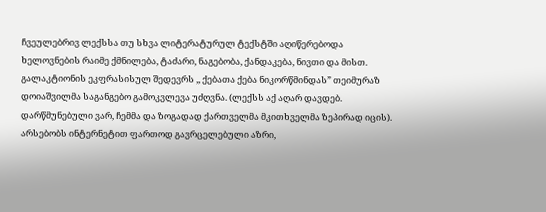ჩვეულებრივ ლექსსა თუ სხვა ლიტერატურულ ტექსტში აღიწერებოდა ხელოვნების რაიმე ქმნილება, ტაძარი, ნაგებობა, ქანდაკება, ნივთი და მისთ. გალაკტიონის ეკფრასისულ შედევრს ,, ქებათა ქება ნიკორწმინდას” თეიმურაზ დოიაშვილმა საგანგებო გამოკვლევა უძღვნა. (ლექსს აქ აღარ დავდებ. დარწმუნებული ვარ, ჩემმა და ზოგადად ქართველმა მკითხველმა ზეპირად იცის). არსებობს ინტერნეტით ფართოდ გავრცელებული აზრი,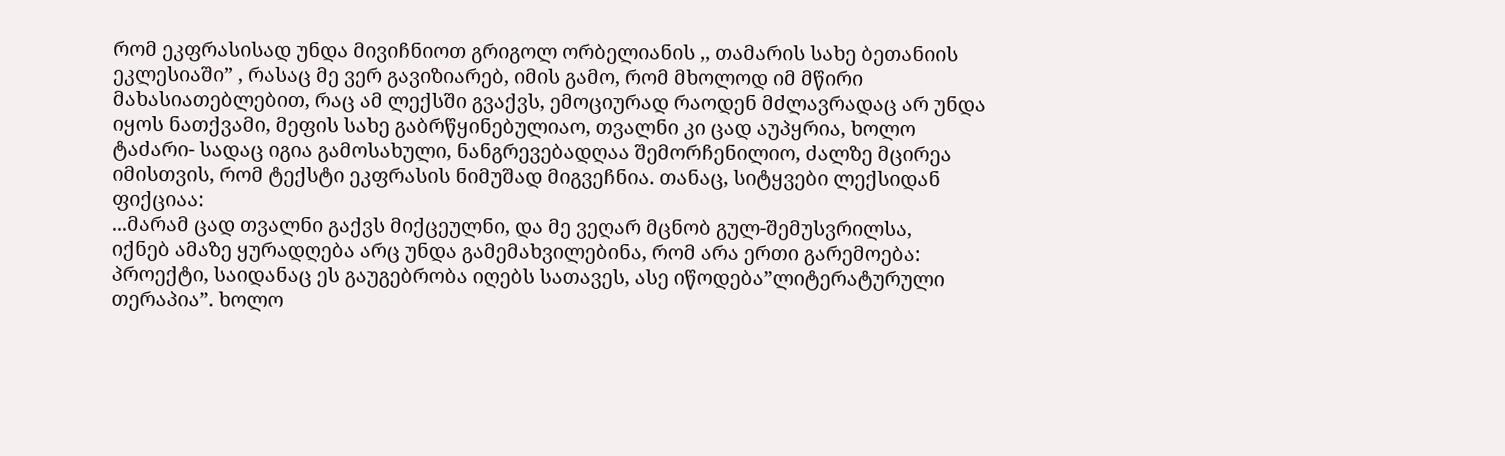რომ ეკფრასისად უნდა მივიჩნიოთ გრიგოლ ორბელიანის ,, თამარის სახე ბეთანიის ეკლესიაში” , რასაც მე ვერ გავიზიარებ, იმის გამო, რომ მხოლოდ იმ მწირი მახასიათებლებით, რაც ამ ლექსში გვაქვს, ემოციურად რაოდენ მძლავრადაც არ უნდა იყოს ნათქვამი, მეფის სახე გაბრწყინებულიაო, თვალნი კი ცად აუპყრია, ხოლო ტაძარი- სადაც იგია გამოსახული, ნანგრევებადღაა შემორჩენილიო, ძალზე მცირეა იმისთვის, რომ ტექსტი ეკფრასის ნიმუშად მიგვეჩნია. თანაც, სიტყვები ლექსიდან ფიქციაა:
...მარამ ცად თვალნი გაქვს მიქცეულნი, და მე ვეღარ მცნობ გულ-შემუსვრილსა,
იქნებ ამაზე ყურადღება არც უნდა გამემახვილებინა, რომ არა ერთი გარემოება: პროექტი, საიდანაც ეს გაუგებრობა იღებს სათავეს, ასე იწოდება”ლიტერატურული თერაპია”. ხოლო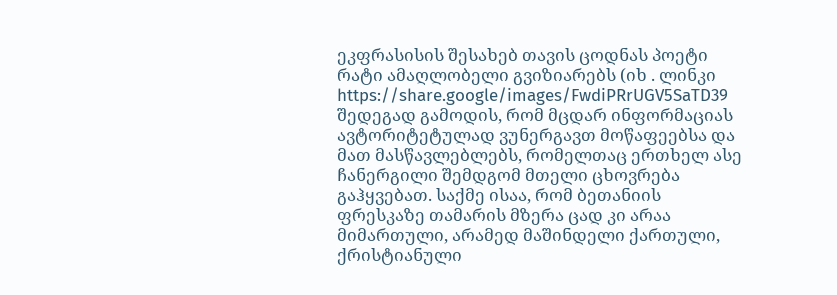ეკფრასისის შესახებ თავის ცოდნას პოეტი რატი ამაღლობელი გვიზიარებს (იხ . ლინკი https://share.google/images/FwdiPRrUGV5SaTD39 შედეგად გამოდის, რომ მცდარ ინფორმაციას ავტორიტეტულად ვუნერგავთ მოწაფეებსა და მათ მასწავლებლებს, რომელთაც ერთხელ ასე ჩანერგილი შემდგომ მთელი ცხოვრება გაჰყვებათ. საქმე ისაა, რომ ბეთანიის ფრესკაზე თამარის მზერა ცად კი არაა მიმართული, არამედ მაშინდელი ქართული, ქრისტიანული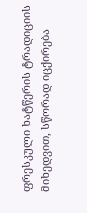ფრესკული ხატწერის ტრადიციის მიხედვით, სწორად იცქირება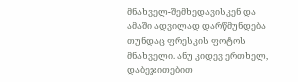მნახველ-შემხედავისკენ და ამაში ადვილად დარწმუნდება თუნდაც ფრესკის ფოტოს მნახველი. ანუ კიდევ ერთხელ, დაბეჯითებით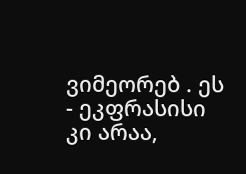ვიმეორებ . ეს - ეკფრასისი კი არაა,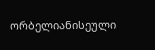ორბელიანისეული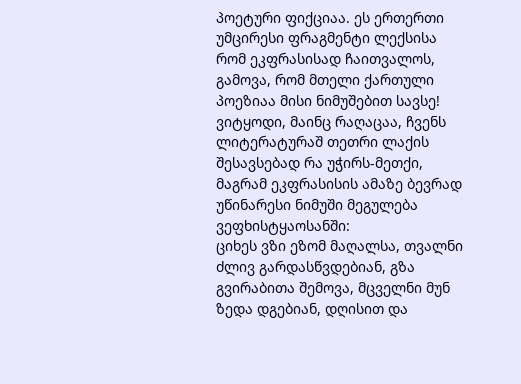პოეტური ფიქციაა. ეს ერთერთი უმცირესი ფრაგმენტი ლექსისა რომ ეკფრასისად ჩაითვალოს, გამოვა, რომ მთელი ქართული პოეზიაა მისი ნიმუშებით სავსე! ვიტყოდი, მაინც რაღაცაა, ჩვენს ლიტერატურაშ თეთრი ლაქის შესავსებად რა უჭირს-მეთქი, მაგრამ ეკფრასისის ამაზე ბევრად უწინარესი ნიმუში მეგულება ვეფხისტყაოსანში:
ციხეს ვზი ეზომ მაღალსა, თვალნი ძლივ გარდასწვდებიან, გზა გვირაბითა შემოვა, მცველნი მუნ ზედა დგებიან, დღისით და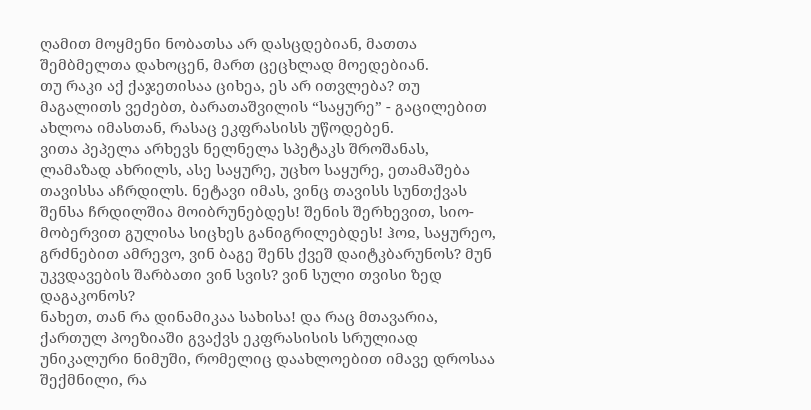ღამით მოყმენი ნობათსა არ დასცდებიან, მათთა შემბმელთა დახოცენ, მართ ცეცხლად მოედებიან.
თუ რაკი აქ ქაჯეთისაა ციხეა, ეს არ ითვლება? თუ მაგალითს ვეძებთ, ბარათაშვილის “საყურე” - გაცილებით ახლოა იმასთან, რასაც ეკფრასისს უწოდებენ.
ვითა პეპელა არხევს ნელნელა სპეტაკს შროშანას, ლამაზად ახრილს, ასე საყურე, უცხო საყურე, ეთამაშება თავისსა აჩრდილს. ნეტავი იმას, ვინც თავისს სუნთქვას შენსა ჩრდილშია მოიბრუნებდეს! შენის შერხევით, სიო-მობერვით გულისა სიცხეს განიგრილებდეს! ჰოჲ, საყურეო, გრძნებით ამრევო, ვინ ბაგე შენს ქვეშ დაიტკბარუნოს? მუნ უკვდავების შარბათი ვინ სვის? ვინ სული თვისი ზედ დაგაკონოს?
ნახეთ, თან რა დინამიკაა სახისა! და რაც მთავარია, ქართულ პოეზიაში გვაქვს ეკფრასისის სრულიად უნიკალური ნიმუში, რომელიც დაახლოებით იმავე დროსაა შექმნილი, რა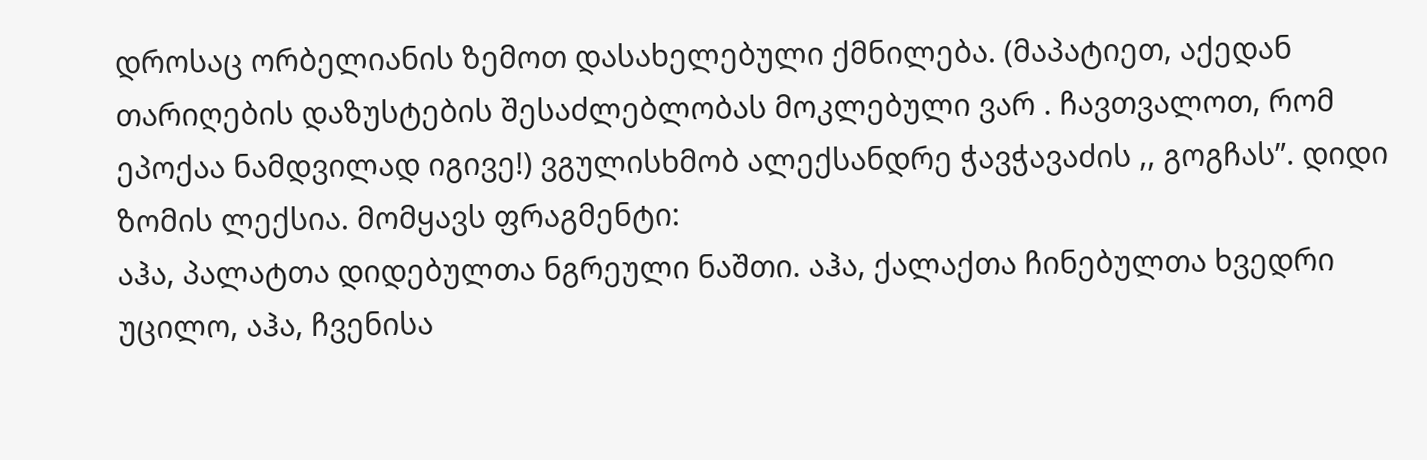დროსაც ორბელიანის ზემოთ დასახელებული ქმნილება. (მაპატიეთ, აქედან თარიღების დაზუსტების შესაძლებლობას მოკლებული ვარ . ჩავთვალოთ, რომ ეპოქაა ნამდვილად იგივე!) ვგულისხმობ ალექსანდრე ჭავჭავაძის ,, გოგჩას”. დიდი ზომის ლექსია. მომყავს ფრაგმენტი:
აჰა, პალატთა დიდებულთა ნგრეული ნაშთი. აჰა, ქალაქთა ჩინებულთა ხვედრი უცილო, აჰა, ჩვენისა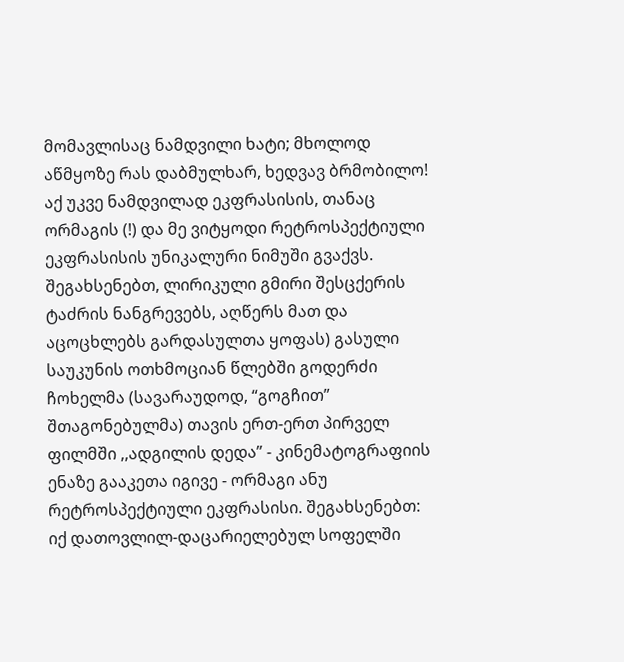მომავლისაც ნამდვილი ხატი; მხოლოდ აწმყოზე რას დაბმულხარ, ხედვავ ბრმობილო!
აქ უკვე ნამდვილად ეკფრასისის, თანაც ორმაგის (!) და მე ვიტყოდი რეტროსპექტიული ეკფრასისის უნიკალური ნიმუში გვაქვს. შეგახსენებთ, ლირიკული გმირი შესცქერის ტაძრის ნანგრევებს, აღწერს მათ და აცოცხლებს გარდასულთა ყოფას) გასული საუკუნის ოთხმოციან წლებში გოდერძი ჩოხელმა (სავარაუდოდ, “გოგჩით” შთაგონებულმა) თავის ერთ-ერთ პირველ ფილმში ,,ადგილის დედა” - კინემატოგრაფიის ენაზე გააკეთა იგივე - ორმაგი ანუ რეტროსპექტიული ეკფრასისი. შეგახსენებთ: იქ დათოვლილ-დაცარიელებულ სოფელში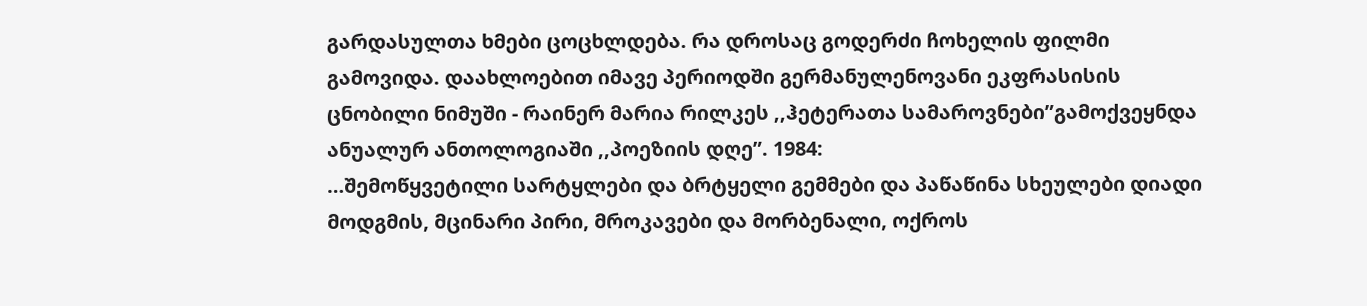გარდასულთა ხმები ცოცხლდება. რა დროსაც გოდერძი ჩოხელის ფილმი გამოვიდა. დაახლოებით იმავე პერიოდში გერმანულენოვანი ეკფრასისის ცნობილი ნიმუში - რაინერ მარია რილკეს ,,ჰეტერათა სამაროვნები”გამოქვეყნდა ანუალურ ანთოლოგიაში ,,პოეზიის დღე”. 1984:
…შემოწყვეტილი სარტყლები და ბრტყელი გემმები და პაწაწინა სხეულები დიადი მოდგმის, მცინარი პირი, მროკავები და მორბენალი, ოქროს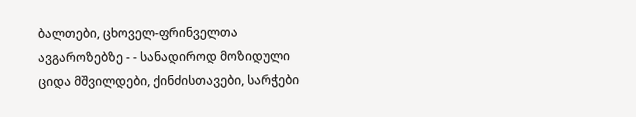ბალთები, ცხოველ-ფრინველთა ავგაროზებზე - - სანადიროდ მოზიდული ციდა მშვილდები, ქინძისთავები, სარჭები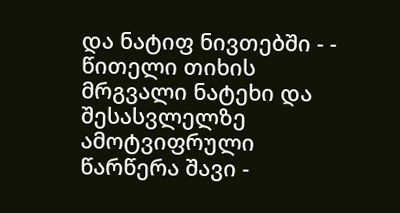და ნატიფ ნივთებში - - წითელი თიხის მრგვალი ნატეხი და შესასვლელზე ამოტვიფრული წარწერა შავი -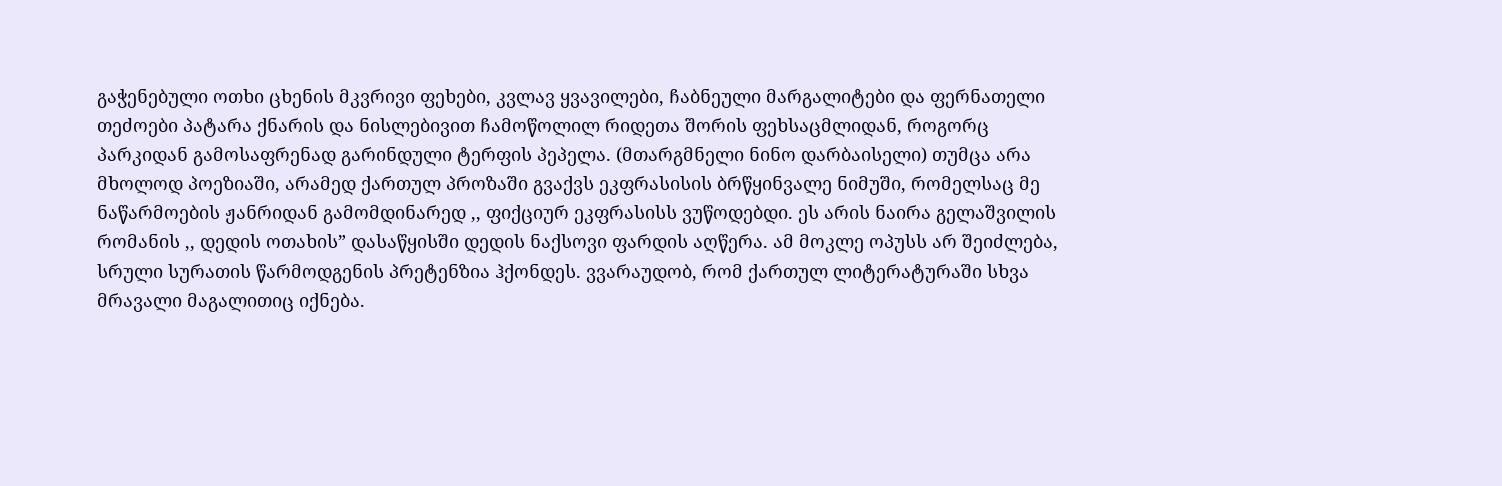გაჭენებული ოთხი ცხენის მკვრივი ფეხები, კვლავ ყვავილები, ჩაბნეული მარგალიტები და ფერნათელი თეძოები პატარა ქნარის და ნისლებივით ჩამოწოლილ რიდეთა შორის ფეხსაცმლიდან, როგორც პარკიდან გამოსაფრენად გარინდული ტერფის პეპელა. (მთარგმნელი ნინო დარბაისელი) თუმცა არა მხოლოდ პოეზიაში, არამედ ქართულ პროზაში გვაქვს ეკფრასისის ბრწყინვალე ნიმუში, რომელსაც მე ნაწარმოების ჟანრიდან გამომდინარედ ,, ფიქციურ ეკფრასისს ვუწოდებდი. ეს არის ნაირა გელაშვილის რომანის ,, დედის ოთახის” დასაწყისში დედის ნაქსოვი ფარდის აღწერა. ამ მოკლე ოპუსს არ შეიძლება, სრული სურათის წარმოდგენის პრეტენზია ჰქონდეს. ვვარაუდობ, რომ ქართულ ლიტერატურაში სხვა მრავალი მაგალითიც იქნება.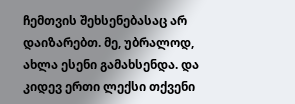ჩემთვის შეხსენებასაც არ დაიზარებთ. მე, უბრალოდ, ახლა ესენი გამახსენდა. და კიდევ ერთი ლექსი თქვენი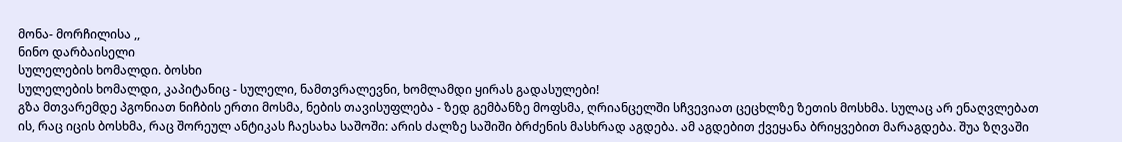მონა- მორჩილისა ,,
ნინო დარბაისელი
სულელების ხომალდი. ბოსხი
სულელების ხომალდი, კაპიტანიც - სულელი, ნამთვრალევნი, ხომლამდი ყირას გადასულები!
გზა მთვარემდე პგონიათ ნიჩბის ერთი მოსმა, ნების თავისუფლება - ზედ გემბანზე მოფსმა, ღრიანცელში სჩვევიათ ცეცხლზე ზეთის მოსხმა. სულაც არ ენაღვლებათ ის, რაც იცის ბოსხმა, რაც შორეულ ანტიკას ჩაესახა საშოში: არის ძალზე საშიში ბრძენის მასხრად აგდება. ამ აგდებით ქვეყანა ბრიყვებით მარაგდება. შუა ზღვაში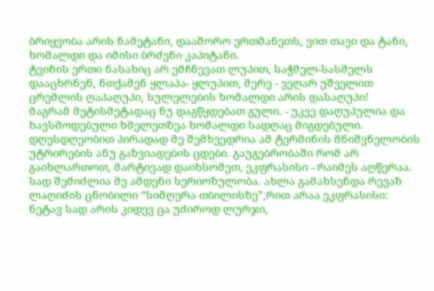ბრიყვობა არის ნამეტანი, დააშორო ერთმანეთს, ვით თავი და ტანი, ხომალდი და იმისი ბრძენი კაპიტანი.
ტვინის ერთი ნასახიც არ ემჩნევათ ლუპით, საჭმელ-სასმელს დააცხრნენ, ნთქამენ ყლაპა- ყლუპით, მერე - ვეღარ უშველით ცრემლის ღაპაღუპი, სულელების ხომალდი არის დასაღუპი!
მაგრამ მეტისმეტადაც ნუ დაგწყდებათ გული. - უკვე დაღუპულია და ხავსმოდებული ხმელეთზეა ხომალდი სადღაც მიგდებული.
დღესდღეობით პირადად მე შემხვედრია ამ ტერმინის მნიშვნელობის უტრირების ანუ გაზვიადების ცდები. გაუგებრობაში რომ არ გაიხლართოთ, მარტივად დაიხსომეთ, ეკფრასისი - რაიმეს აღწერაა. სად შემიძლია მე ამდენი სერიოზულობა. ახლა გამახსენდა რევაზ ლაღიძის ცნობილი “სიმღერა თბილისზე”,რით არაა ეკფრასისი:
ნეტავ სად არის კიდევ ცა უძიროდ ლურჯი,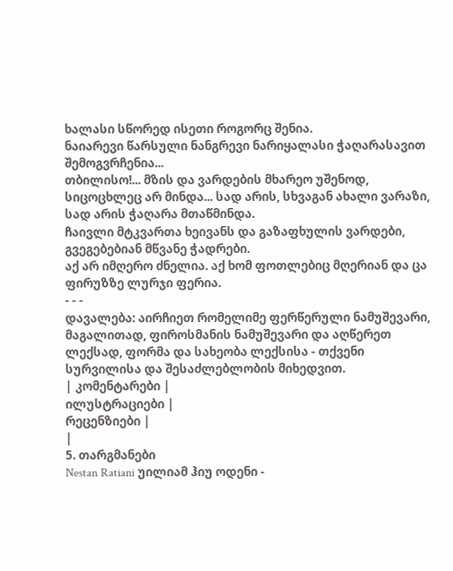ხალასი სწორედ ისეთი როგორც შენია.
ნაიარევი წარსული ნანგრევი ნარიყალასი ჭაღარასავით შემოგვრჩენია...
თბილისო!... მზის და ვარდების მხარეო უშენოდ, სიცოცხლეც არ მინდა... სად არის, სხვაგან ახალი ვარაზი, სად არის ჭაღარა მთაწმინდა.
ჩაივლი მტკვართა ხეივანს და გაზაფხულის ვარდები, გვეგებებიან მწვანე ჭადრები.
აქ არ იმღერო ძნელია. აქ ხომ ფოთლებიც მღერიან და ცა ფირუზზე ლურჯი ფერია.
- - -
დავალება: აირჩიეთ რომელიმე ფერწერული ნამუშევარი, მაგალითად, ფიროსმანის ნამუშევარი და აღწერეთ ლექსად, ფორმა და სახეობა ლექსისა - თქვენი სურვილისა და შესაძლებლობის მიხედვით.
| კომენტარები |
ილუსტრაციები |
რეცენზიები |
|
5. თარგმანები
Nestan Ratiani უილიამ ჰიუ ოდენი -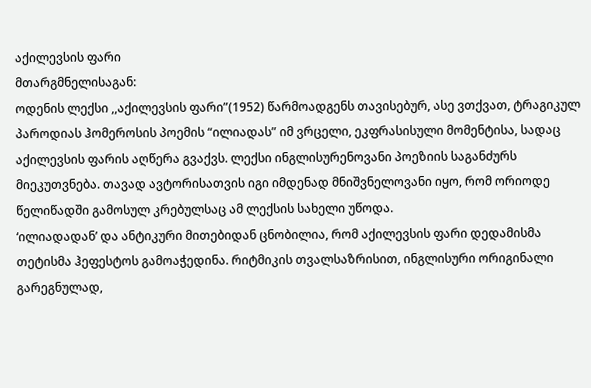აქილევსის ფარი
მთარგმნელისაგან:
ოდენის ლექსი ,,აქილევსის ფარი”(1952) წარმოადგენს თავისებურ, ასე ვთქვათ, ტრაგიკულ პაროდიას ჰომეროსის პოემის “ილიადას” იმ ვრცელი, ეკფრასისული მომენტისა, სადაც აქილევსის ფარის აღწერა გვაქვს. ლექსი ინგლისურენოვანი პოეზიის საგანძურს მიეკუთვნება. თავად ავტორისათვის იგი იმდენად მნიშვნელოვანი იყო, რომ ორიოდე წელიწადში გამოსულ კრებულსაც ამ ლექსის სახელი უწოდა.
‘ილიადადან’ და ანტიკური მითებიდან ცნობილია, რომ აქილევსის ფარი დედამისმა თეტისმა ჰეფესტოს გამოაჭედინა. რიტმიკის თვალსაზრისით, ინგლისური ორიგინალი გარეგნულად,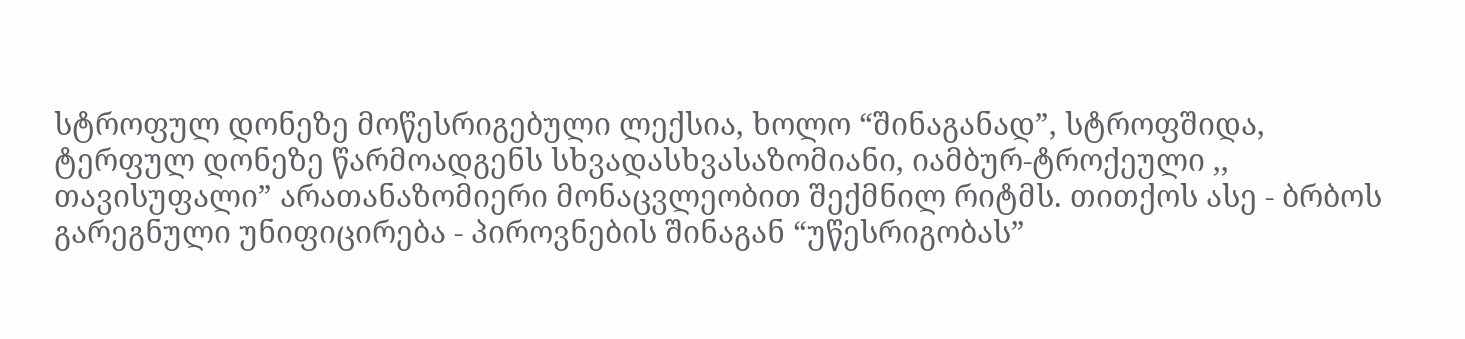სტროფულ დონეზე მოწესრიგებული ლექსია, ხოლო “შინაგანად”, სტროფშიდა, ტერფულ დონეზე წარმოადგენს სხვადასხვასაზომიანი, იამბურ-ტროქეული ,, თავისუფალი” არათანაზომიერი მონაცვლეობით შექმნილ რიტმს. თითქოს ასე - ბრბოს გარეგნული უნიფიცირება - პიროვნების შინაგან “უწესრიგობას”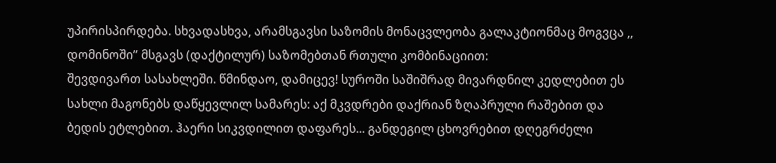უპირისპირდება. სხვადასხვა, არამსგავსი საზომის მონაცვლეობა გალაკტიონმაც მოგვცა ,, დომინოში” მსგავს (დაქტილურ) საზომებთან რთული კომბინაციით:
შევდივართ სასახლეში. წმინდაო, დამიცევ! სუროში საშიშრად მივარდნილ კედლებით ეს სახლი მაგონებს დაწყევლილ სამარეს: აქ მკვდრები დაქრიან ზღაპრული რაშებით და ბედის ეტლებით. ჰაერი სიკვდილით დაფარეს... განდეგილ ცხოვრებით დღეგრძელი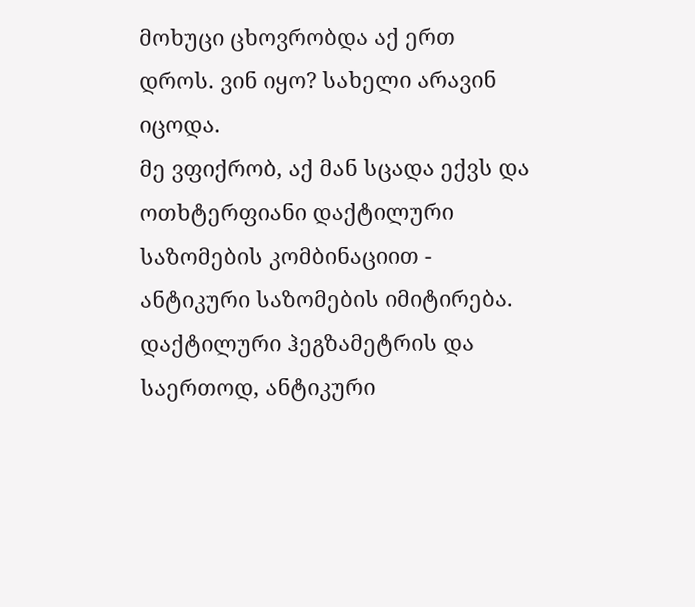მოხუცი ცხოვრობდა აქ ერთ დროს. ვინ იყო? სახელი არავინ იცოდა.
მე ვფიქრობ, აქ მან სცადა ექვს და ოთხტერფიანი დაქტილური საზომების კომბინაციით - ანტიკური საზომების იმიტირება. დაქტილური ჰეგზამეტრის და საერთოდ, ანტიკური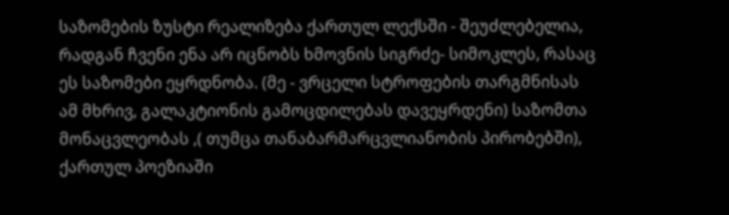საზომების ზუსტი რეალიზება ქართულ ლექსში - შეუძლებელია, რადგან ჩვენი ენა არ იცნობს ხმოვნის სიგრძე- სიმოკლეს, რასაც ეს საზომები ეყრდნობა. (მე - ვრცელი სტროფების თარგმნისას ამ მხრივ, გალაკტიონის გამოცდილებას დავეყრდენი) საზომთა მონაცვლეობას ,( თუმცა თანაბარმარცვლიანობის პირობებში), ქართულ პოეზიაში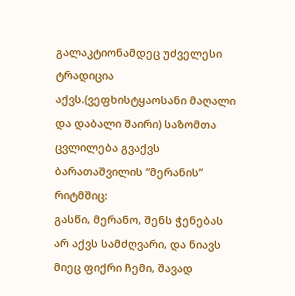გალაკტიონამდეც უძველესი ტრადიცია აქვს.(ვეფხისტყაოსანი მაღალი და დაბალი შაირი) საზომთა ცვლილება გვაქვს ბარათაშვილის “მერანის” რიტმშიც:
გასწი, მერანო, შენს ჭენებას არ აქვს სამძღვარი, და ნიავს მიეც ფიქრი ჩემი, შავად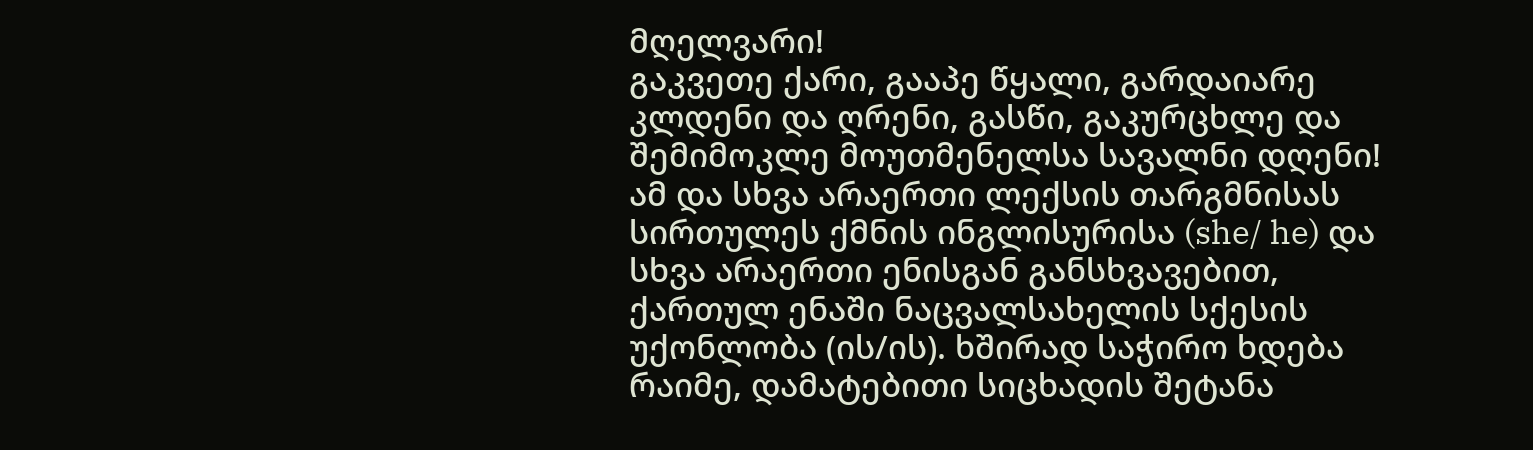მღელვარი!
გაკვეთე ქარი, გააპე წყალი, გარდაიარე კლდენი და ღრენი, გასწი, გაკურცხლე და შემიმოკლე მოუთმენელსა სავალნი დღენი!
ამ და სხვა არაერთი ლექსის თარგმნისას სირთულეს ქმნის ინგლისურისა (she/ he) და სხვა არაერთი ენისგან განსხვავებით, ქართულ ენაში ნაცვალსახელის სქესის უქონლობა (ის/ის). ხშირად საჭირო ხდება რაიმე, დამატებითი სიცხადის შეტანა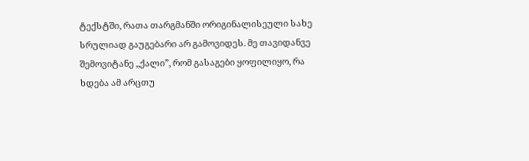ტექსტში, რათა თარგმანში ორიგინალისეული სახე სრულიად გაუგებარი არ გამოვიდეს. მე თავიდანვე შემოვიტანე ,,ქალი”, რომ გასაგები ყოფილიყო, რა ხდება ამ არცთუ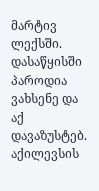მარტივ ლექსში.
დასაწყისში პაროდია ვახსენე და აქ დავაზუსტებ. აქილევსის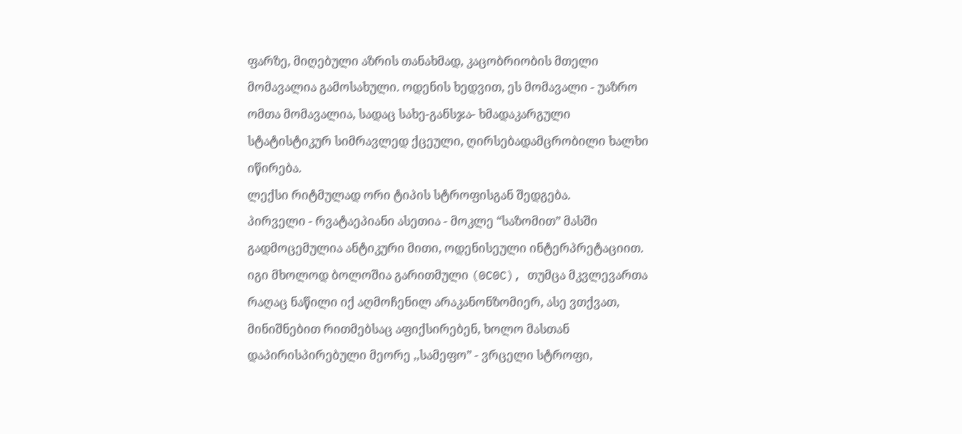ფარზე, მიღებული აზრის თანახმად, კაცობრიობის მთელი მომავალია გამოსახული. ოდენის ხედვით, ეს მომავალი - უაზრო ომთა მომავალია, სადაც სახე-განსჯა- ხმადაკარგული სტატისტიკურ სიმრავლედ ქცეული, ღირსებადამცრობილი ხალხი იწირება.
ლექსი რიტმულად ორი ტიპის სტროფისგან შედგება.
პირველი - რვატაეპიანი ასეთია - მოკლე “საზომით” მასში გადმოცემულია ანტიკური მითი, ოდენისეული ინტერპრეტაციით. იგი მხოლოდ ბოლოშია გარითმული (0C0C), თუმცა მკვლევართა რაღაც ნაწილი იქ აღმოჩენილ არაკანონზომიერ, ასე ვთქვათ, მინიშნებით რითმებსაც აფიქსირებენ, ხოლო მასთან დაპირისპირებული მეორე ,,სამეფო” - ვრცელი სტროფი,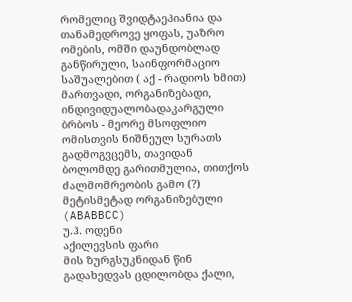რომელიც შვიდტაეპიანია და თანამედროვე ყოფას, უაზრო ომების, ომში დაუნდობლად განწირული, საინფორმაციო საშუალებით ( აქ - რადიოს ხმით) მართვადი, ორგანიზებადი, ინდივიდუალობადაკარგული ბრბოს - მეორე მსოფლიო ომისთვის ნიშნეულ სურათს გადმოგვცემს, თავიდან ბოლომდე გარითმულია, თითქოს ძალმომრეობის გამო (?) მეტისმეტად ორგანიზებული (ABABBCC)
უ.ჰ. ოდენი
აქილევსის ფარი
მის ზურგსუკნიდან წინ გადახედვას ცდილობდა ქალი,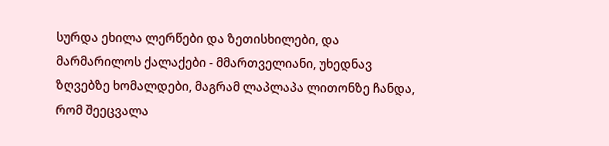სურდა ეხილა ლერწები და ზეთისხილები, და მარმარილოს ქალაქები - მმართველიანი, უხედნავ ზღვებზე ხომალდები, მაგრამ ლაპლაპა ლითონზე ჩანდა, რომ შეეცვალა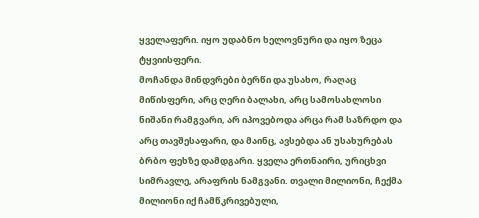ყველაფერი. იყო უდაბნო ხელოვნური და იყო ზეცა ტყვიისფერი.
მოჩანდა მინდვრები ბერწი და უსახო, რაღაც მიწისფერი, არც ღერი ბალახი, არც სამოსახლოსი ნიშანი რამგვარი, არ იპოვებოდა არცა რამ საზრდო და არც თავშესაფარი, და მაინც, ავსებდა ან უსახურებას ბრბო ფეხზე დამდგარი. ყველა ერთნაირი, ურიცხვი სიმრავლე, არაფრის ნამგვანი. თვალი მილიონი, ჩექმა მილიონი იქ ჩამწკრივებული,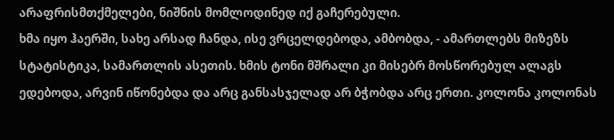არაფრისმთქმელები, ნიშნის მომლოდინედ იქ გაჩერებული.
ხმა იყო ჰაერში, სახე არსად ჩანდა, ისე ვრცელდებოდა, ამბობდა, - ამართლებს მიზეზს სტატისტიკა, სამართლის ასეთის. ხმის ტონი მშრალი კი მისებრ მოსწორებულ ალაგს ედებოდა, არვინ იწონებდა და არც განსასჯელად არ ბჭობდა არც ერთი. კოლონა კოლონას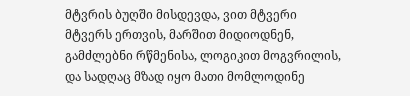მტვრის ბუღში მისდევდა, ვით მტვერი მტვერს ერთვის, მარშით მიდიოდნენ, გამძლებნი რწმენისა, ლოგიკით მოგვრილის, და სადღაც მზად იყო მათი მომლოდინე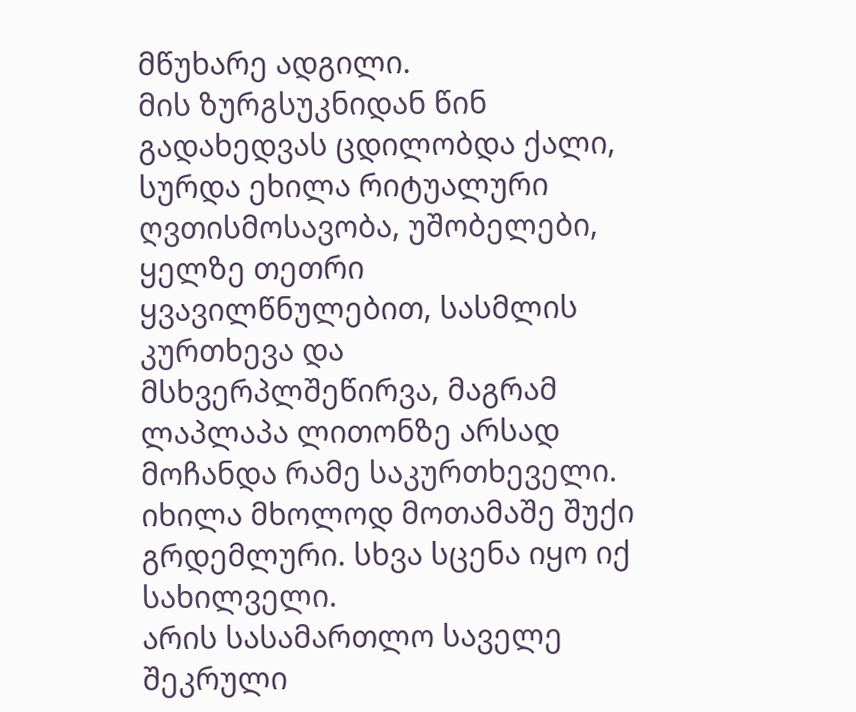მწუხარე ადგილი.
მის ზურგსუკნიდან წინ გადახედვას ცდილობდა ქალი, სურდა ეხილა რიტუალური ღვთისმოსავობა, უშობელები, ყელზე თეთრი ყვავილწნულებით, სასმლის კურთხევა და მსხვერპლშეწირვა, მაგრამ ლაპლაპა ლითონზე არსად მოჩანდა რამე საკურთხეველი. იხილა მხოლოდ მოთამაშე შუქი გრდემლური. სხვა სცენა იყო იქ სახილველი.
არის სასამართლო საველე შეკრული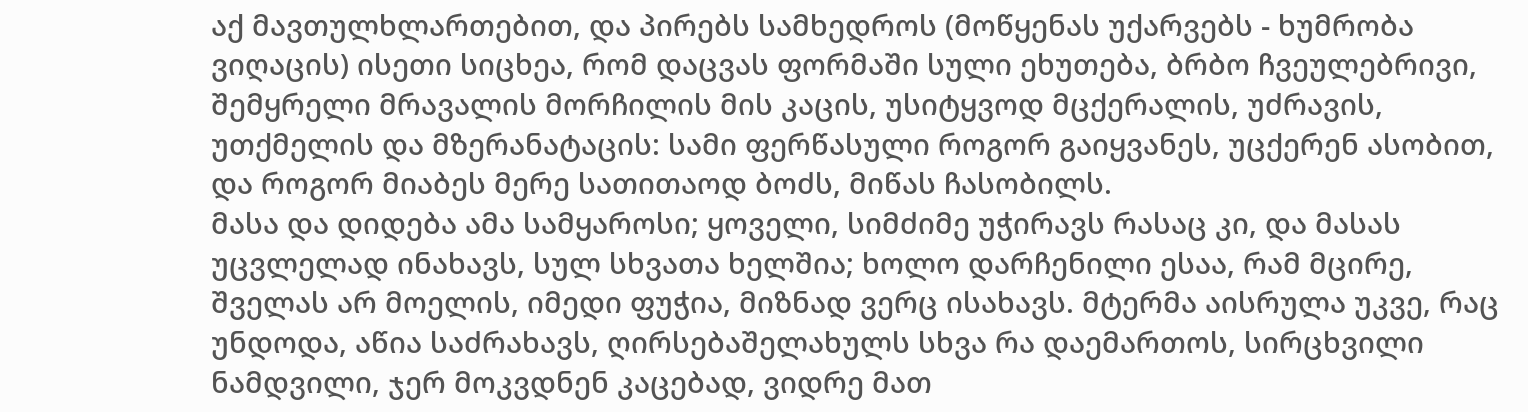აქ მავთულხლართებით, და პირებს სამხედროს (მოწყენას უქარვებს - ხუმრობა ვიღაცის) ისეთი სიცხეა, რომ დაცვას ფორმაში სული ეხუთება, ბრბო ჩვეულებრივი, შემყრელი მრავალის მორჩილის მის კაცის, უსიტყვოდ მცქერალის, უძრავის, უთქმელის და მზერანატაცის: სამი ფერწასული როგორ გაიყვანეს, უცქერენ ასობით, და როგორ მიაბეს მერე სათითაოდ ბოძს, მიწას ჩასობილს.
მასა და დიდება ამა სამყაროსი; ყოველი, სიმძიმე უჭირავს რასაც კი, და მასას უცვლელად ინახავს, სულ სხვათა ხელშია; ხოლო დარჩენილი ესაა, რამ მცირე, შველას არ მოელის, იმედი ფუჭია, მიზნად ვერც ისახავს. მტერმა აისრულა უკვე, რაც უნდოდა, აწია საძრახავს, ღირსებაშელახულს სხვა რა დაემართოს, სირცხვილი ნამდვილი, ჯერ მოკვდნენ კაცებად, ვიდრე მათ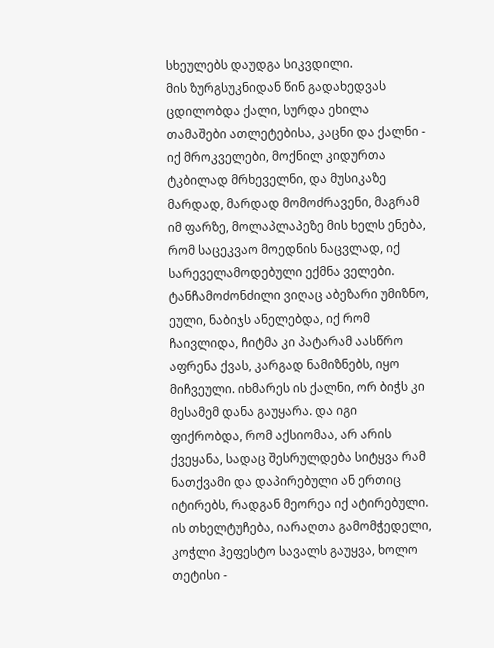სხეულებს დაუდგა სიკვდილი.
მის ზურგსუკნიდან წინ გადახედვას ცდილობდა ქალი, სურდა ეხილა თამაშები ათლეტებისა, კაცნი და ქალნი - იქ მროკველები, მოქნილ კიდურთა ტკბილად მრხეველნი, და მუსიკაზე მარდად, მარდად მომოძრავენი, მაგრამ იმ ფარზე, მოლაპლაპეზე მის ხელს ენება, რომ საცეკვაო მოედნის ნაცვლად, იქ სარეველამოდებული ექმნა ველები.
ტანჩამოძონძილი ვიღაც აბეზარი უმიზნო, ეული, ნაბიჯს ანელებდა, იქ რომ ჩაივლიდა, ჩიტმა კი პატარამ აასწრო აფრენა ქვას, კარგად ნამიზნებს, იყო მიჩვეული. იხმარეს ის ქალნი, ორ ბიჭს კი მესამემ დანა გაუყარა. და იგი ფიქრობდა, რომ აქსიომაა, არ არის ქვეყანა, სადაც შესრულდება სიტყვა რამ ნათქვამი და დაპირებული ან ერთიც იტირებს, რადგან მეორეა იქ ატირებული.
ის თხელტუჩება, იარაღთა გამომჭედელი, კოჭლი ჰეფესტო სავალს გაუყვა, ხოლო თეტისი -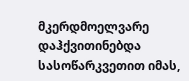მკერდმოელვარე დაჰქვითინებდა სასოწარკვეთით იმას,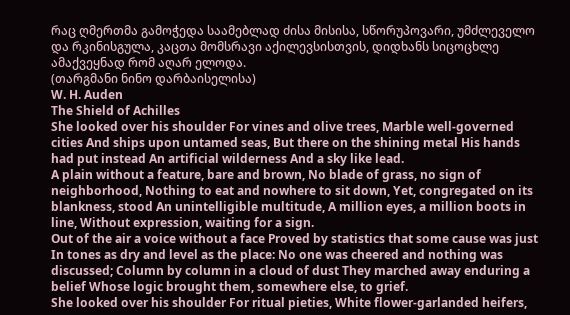რაც ღმერთმა გამოჭედა საამებლად ძისა მისისა, სწორუპოვარი, უმძლეველო და რკინისგულა, კაცთა მომსრავი აქილევსისთვის, დიდხანს სიცოცხლე ამაქვეყნად რომ აღარ ელოდა.
(თარგმანი ნინო დარბაისელისა)
W. H. Auden
The Shield of Achilles
She looked over his shoulder For vines and olive trees, Marble well-governed cities And ships upon untamed seas, But there on the shining metal His hands had put instead An artificial wilderness And a sky like lead.
A plain without a feature, bare and brown, No blade of grass, no sign of neighborhood, Nothing to eat and nowhere to sit down, Yet, congregated on its blankness, stood An unintelligible multitude, A million eyes, a million boots in line, Without expression, waiting for a sign.
Out of the air a voice without a face Proved by statistics that some cause was just In tones as dry and level as the place: No one was cheered and nothing was discussed; Column by column in a cloud of dust They marched away enduring a belief Whose logic brought them, somewhere else, to grief.
She looked over his shoulder For ritual pieties, White flower-garlanded heifers,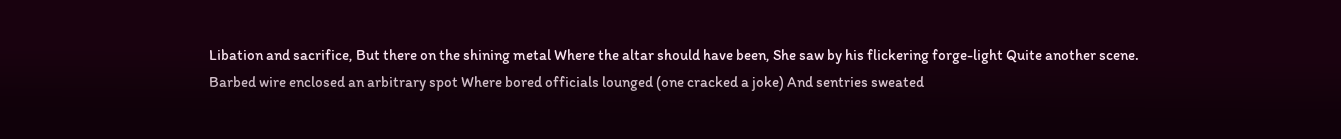Libation and sacrifice, But there on the shining metal Where the altar should have been, She saw by his flickering forge-light Quite another scene.
Barbed wire enclosed an arbitrary spot Where bored officials lounged (one cracked a joke) And sentries sweated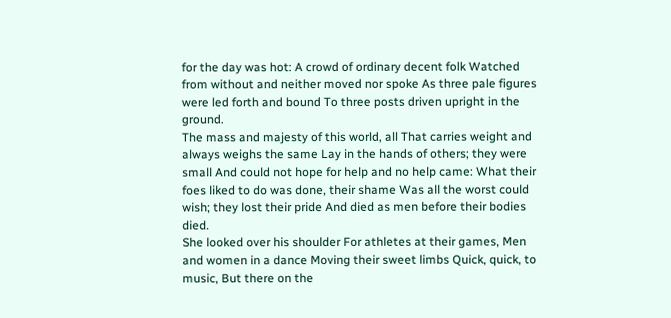for the day was hot: A crowd of ordinary decent folk Watched from without and neither moved nor spoke As three pale figures were led forth and bound To three posts driven upright in the ground.
The mass and majesty of this world, all That carries weight and always weighs the same Lay in the hands of others; they were small And could not hope for help and no help came: What their foes liked to do was done, their shame Was all the worst could wish; they lost their pride And died as men before their bodies died.
She looked over his shoulder For athletes at their games, Men and women in a dance Moving their sweet limbs Quick, quick, to music, But there on the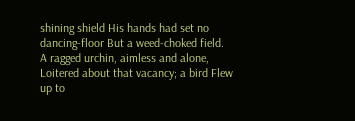shining shield His hands had set no dancing-floor But a weed-choked field.
A ragged urchin, aimless and alone, Loitered about that vacancy; a bird Flew up to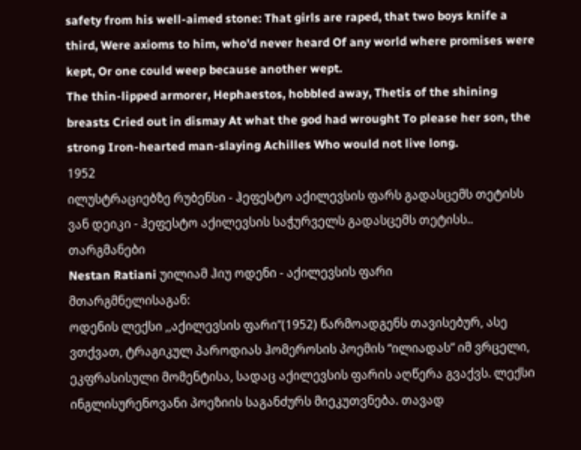safety from his well-aimed stone: That girls are raped, that two boys knife a third, Were axioms to him, who'd never heard Of any world where promises were kept, Or one could weep because another wept.
The thin-lipped armorer, Hephaestos, hobbled away, Thetis of the shining breasts Cried out in dismay At what the god had wrought To please her son, the strong Iron-hearted man-slaying Achilles Who would not live long.
1952
ილუსტრაციებზე რუბენსი - ჰეფესტო აქილევსის ფარს გადასცემს თეტისს ვან დეიკი - ჰეფესტო აქილევსის საჭურველს გადასცემს თეტისს.. თარგმანები
Nestan Ratiani უილიამ ჰიუ ოდენი - აქილევსის ფარი
მთარგმნელისაგან:
ოდენის ლექსი ,,აქილევსის ფარი”(1952) წარმოადგენს თავისებურ, ასე ვთქვათ, ტრაგიკულ პაროდიას ჰომეროსის პოემის “ილიადას” იმ ვრცელი, ეკფრასისული მომენტისა, სადაც აქილევსის ფარის აღწერა გვაქვს. ლექსი ინგლისურენოვანი პოეზიის საგანძურს მიეკუთვნება. თავად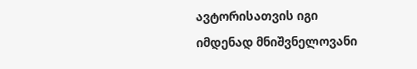ავტორისათვის იგი იმდენად მნიშვნელოვანი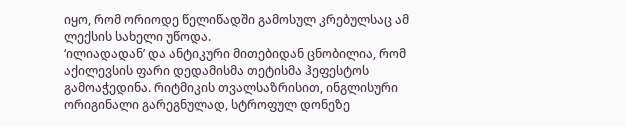იყო, რომ ორიოდე წელიწადში გამოსულ კრებულსაც ამ ლექსის სახელი უწოდა.
‘ილიადადან’ და ანტიკური მითებიდან ცნობილია, რომ აქილევსის ფარი დედამისმა თეტისმა ჰეფესტოს გამოაჭედინა. რიტმიკის თვალსაზრისით, ინგლისური ორიგინალი გარეგნულად, სტროფულ დონეზე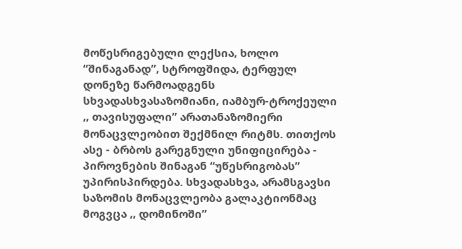მოწესრიგებული ლექსია, ხოლო “შინაგანად”, სტროფშიდა, ტერფულ დონეზე წარმოადგენს სხვადასხვასაზომიანი, იამბურ-ტროქეული ,, თავისუფალი” არათანაზომიერი მონაცვლეობით შექმნილ რიტმს. თითქოს ასე - ბრბოს გარეგნული უნიფიცირება - პიროვნების შინაგან “უწესრიგობას” უპირისპირდება. სხვადასხვა, არამსგავსი საზომის მონაცვლეობა გალაკტიონმაც მოგვცა ,, დომინოში”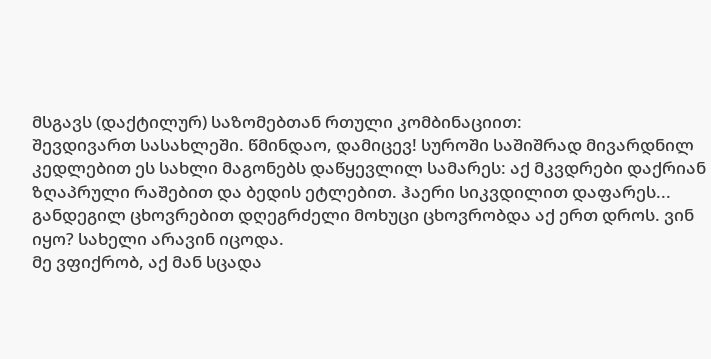მსგავს (დაქტილურ) საზომებთან რთული კომბინაციით:
შევდივართ სასახლეში. წმინდაო, დამიცევ! სუროში საშიშრად მივარდნილ კედლებით ეს სახლი მაგონებს დაწყევლილ სამარეს: აქ მკვდრები დაქრიან ზღაპრული რაშებით და ბედის ეტლებით. ჰაერი სიკვდილით დაფარეს... განდეგილ ცხოვრებით დღეგრძელი მოხუცი ცხოვრობდა აქ ერთ დროს. ვინ იყო? სახელი არავინ იცოდა.
მე ვფიქრობ, აქ მან სცადა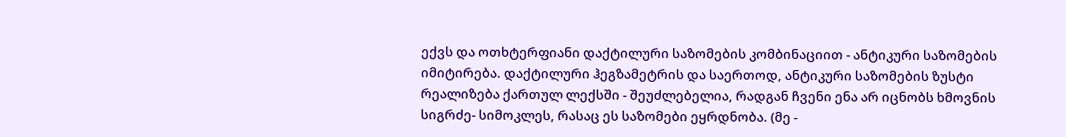ექვს და ოთხტერფიანი დაქტილური საზომების კომბინაციით - ანტიკური საზომების იმიტირება. დაქტილური ჰეგზამეტრის და საერთოდ, ანტიკური საზომების ზუსტი რეალიზება ქართულ ლექსში - შეუძლებელია, რადგან ჩვენი ენა არ იცნობს ხმოვნის სიგრძე- სიმოკლეს, რასაც ეს საზომები ეყრდნობა. (მე -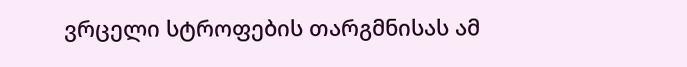ვრცელი სტროფების თარგმნისას ამ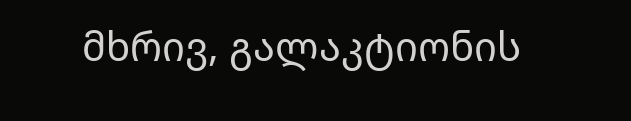მხრივ, გალაკტიონის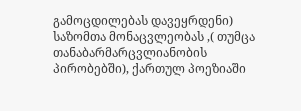გამოცდილებას დავეყრდენი) საზომთა მონაცვლეობას ,( თუმცა თანაბარმარცვლიანობის პირობებში), ქართულ პოეზიაში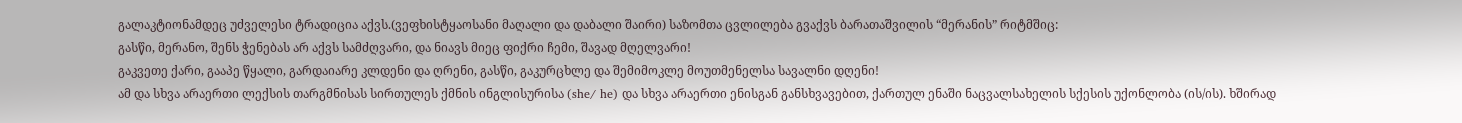გალაკტიონამდეც უძველესი ტრადიცია აქვს.(ვეფხისტყაოსანი მაღალი და დაბალი შაირი) საზომთა ცვლილება გვაქვს ბარათაშვილის “მერანის” რიტმშიც:
გასწი, მერანო, შენს ჭენებას არ აქვს სამძღვარი, და ნიავს მიეც ფიქრი ჩემი, შავად მღელვარი!
გაკვეთე ქარი, გააპე წყალი, გარდაიარე კლდენი და ღრენი, გასწი, გაკურცხლე და შემიმოკლე მოუთმენელსა სავალნი დღენი!
ამ და სხვა არაერთი ლექსის თარგმნისას სირთულეს ქმნის ინგლისურისა (she/ he) და სხვა არაერთი ენისგან განსხვავებით, ქართულ ენაში ნაცვალსახელის სქესის უქონლობა (ის/ის). ხშირად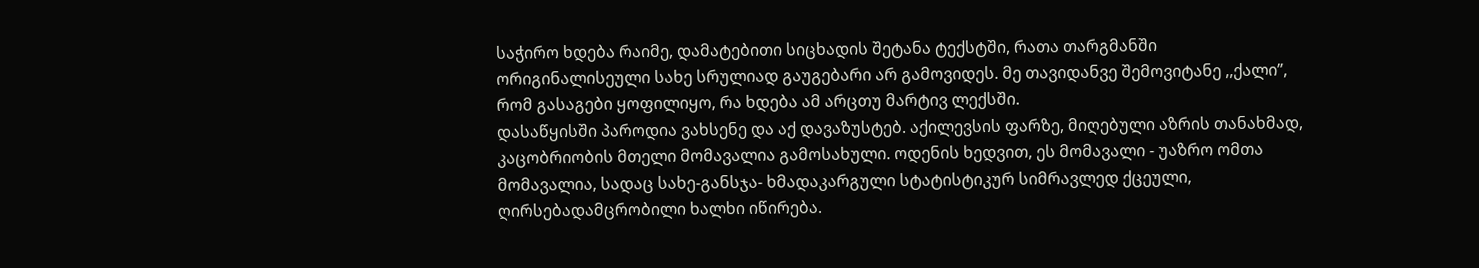საჭირო ხდება რაიმე, დამატებითი სიცხადის შეტანა ტექსტში, რათა თარგმანში ორიგინალისეული სახე სრულიად გაუგებარი არ გამოვიდეს. მე თავიდანვე შემოვიტანე ,,ქალი”, რომ გასაგები ყოფილიყო, რა ხდება ამ არცთუ მარტივ ლექსში.
დასაწყისში პაროდია ვახსენე და აქ დავაზუსტებ. აქილევსის ფარზე, მიღებული აზრის თანახმად, კაცობრიობის მთელი მომავალია გამოსახული. ოდენის ხედვით, ეს მომავალი - უაზრო ომთა მომავალია, სადაც სახე-განსჯა- ხმადაკარგული სტატისტიკურ სიმრავლედ ქცეული, ღირსებადამცრობილი ხალხი იწირება.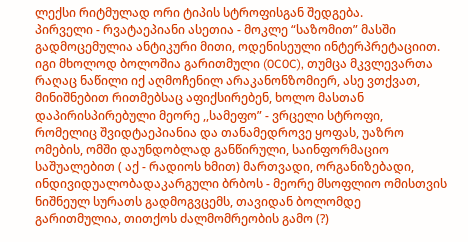ლექსი რიტმულად ორი ტიპის სტროფისგან შედგება.
პირველი - რვატაეპიანი ასეთია - მოკლე “საზომით” მასში გადმოცემულია ანტიკური მითი, ოდენისეული ინტერპრეტაციით. იგი მხოლოდ ბოლოშია გარითმული (0C0C), თუმცა მკვლევართა რაღაც ნაწილი იქ აღმოჩენილ არაკანონზომიერ, ასე ვთქვათ, მინიშნებით რითმებსაც აფიქსირებენ, ხოლო მასთან დაპირისპირებული მეორე ,,სამეფო” - ვრცელი სტროფი, რომელიც შვიდტაეპიანია და თანამედროვე ყოფას, უაზრო ომების, ომში დაუნდობლად განწირული, საინფორმაციო საშუალებით ( აქ - რადიოს ხმით) მართვადი, ორგანიზებადი, ინდივიდუალობადაკარგული ბრბოს - მეორე მსოფლიო ომისთვის ნიშნეულ სურათს გადმოგვცემს, თავიდან ბოლომდე გარითმულია, თითქოს ძალმომრეობის გამო (?)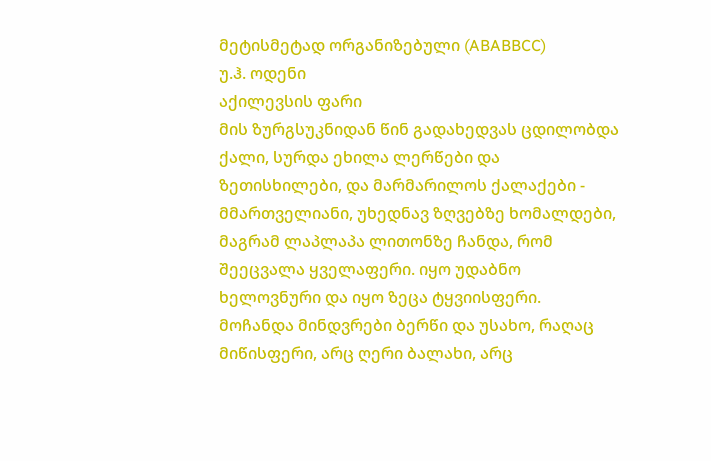მეტისმეტად ორგანიზებული (ABABBCC)
უ.ჰ. ოდენი
აქილევსის ფარი
მის ზურგსუკნიდან წინ გადახედვას ცდილობდა ქალი, სურდა ეხილა ლერწები და ზეთისხილები, და მარმარილოს ქალაქები - მმართველიანი, უხედნავ ზღვებზე ხომალდები, მაგრამ ლაპლაპა ლითონზე ჩანდა, რომ შეეცვალა ყველაფერი. იყო უდაბნო ხელოვნური და იყო ზეცა ტყვიისფერი.
მოჩანდა მინდვრები ბერწი და უსახო, რაღაც მიწისფერი, არც ღერი ბალახი, არც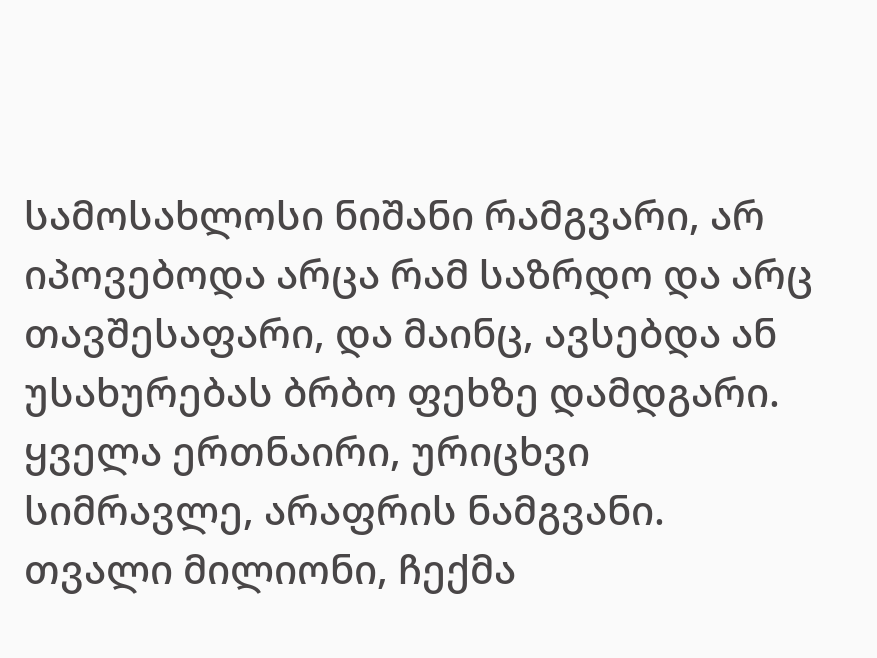სამოსახლოსი ნიშანი რამგვარი, არ იპოვებოდა არცა რამ საზრდო და არც თავშესაფარი, და მაინც, ავსებდა ან უსახურებას ბრბო ფეხზე დამდგარი. ყველა ერთნაირი, ურიცხვი სიმრავლე, არაფრის ნამგვანი. თვალი მილიონი, ჩექმა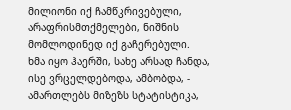მილიონი იქ ჩამწკრივებული, არაფრისმთქმელები, ნიშნის მომლოდინედ იქ გაჩერებული.
ხმა იყო ჰაერში, სახე არსად ჩანდა, ისე ვრცელდებოდა, ამბობდა, - ამართლებს მიზეზს სტატისტიკა,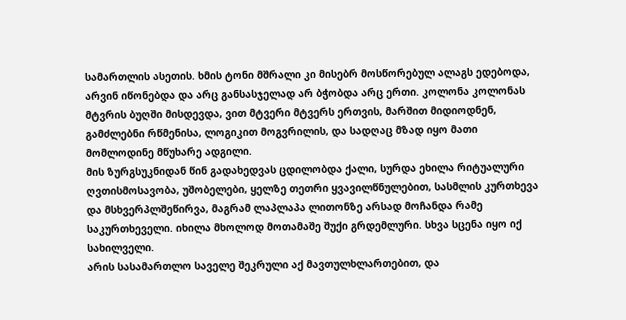სამართლის ასეთის. ხმის ტონი მშრალი კი მისებრ მოსწორებულ ალაგს ედებოდა, არვინ იწონებდა და არც განსასჯელად არ ბჭობდა არც ერთი. კოლონა კოლონას მტვრის ბუღში მისდევდა, ვით მტვერი მტვერს ერთვის, მარშით მიდიოდნენ, გამძლებნი რწმენისა, ლოგიკით მოგვრილის, და სადღაც მზად იყო მათი მომლოდინე მწუხარე ადგილი.
მის ზურგსუკნიდან წინ გადახედვას ცდილობდა ქალი, სურდა ეხილა რიტუალური ღვთისმოსავობა, უშობელები, ყელზე თეთრი ყვავილწნულებით, სასმლის კურთხევა და მსხვერპლშეწირვა, მაგრამ ლაპლაპა ლითონზე არსად მოჩანდა რამე საკურთხეველი. იხილა მხოლოდ მოთამაშე შუქი გრდემლური. სხვა სცენა იყო იქ სახილველი.
არის სასამართლო საველე შეკრული აქ მავთულხლართებით, და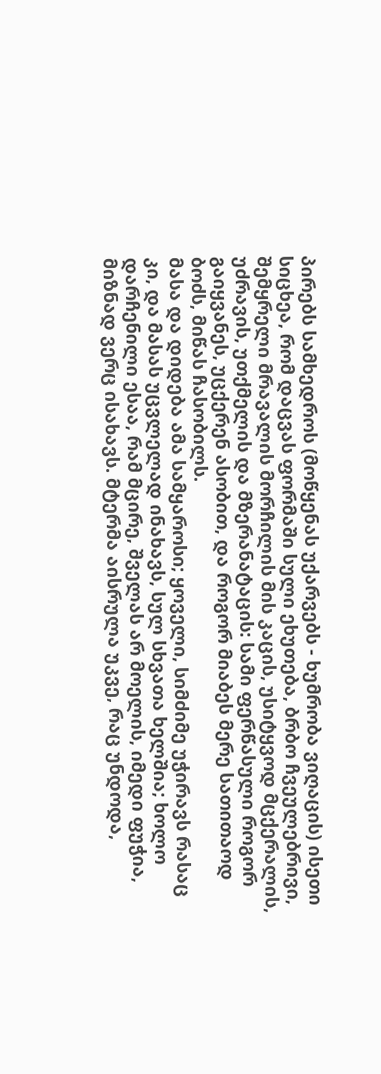პირებს სამხედროს (მოწყენას უქარვებს - ხუმრობა ვიღაცის) ისეთი სიცხეა, რომ დაცვას ფორმაში სული ეხუთება, ბრბო ჩვეულებრივი, შემყრელი მრავალის მორჩილის მის კაცის, უსიტყვოდ მცქერალის, უძრავის, უთქმელის და მზერანატაცის: სამი ფერწასული როგორ გაიყვანეს, უცქერენ ასობით, და როგორ მიაბეს მერე სათითაოდ ბოძს, მიწას ჩასობილს.
მასა და დიდება ამა სამყაროსი; ყოველი, სიმძიმე უჭირავს რასაც კი, და მასას უცვლელად ინახავს, სულ სხვათა ხელშია; ხოლო დარჩენილი ესაა, რამ მცირე, შველას არ მოელის, იმედი ფუჭია, მიზნად ვერც ისახავს. მტერმა აისრულა უკვე, რაც უნდოდა,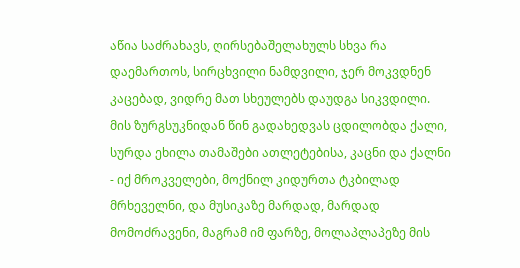აწია საძრახავს, ღირსებაშელახულს სხვა რა დაემართოს, სირცხვილი ნამდვილი, ჯერ მოკვდნენ კაცებად, ვიდრე მათ სხეულებს დაუდგა სიკვდილი.
მის ზურგსუკნიდან წინ გადახედვას ცდილობდა ქალი, სურდა ეხილა თამაშები ათლეტებისა, კაცნი და ქალნი - იქ მროკველები, მოქნილ კიდურთა ტკბილად მრხეველნი, და მუსიკაზე მარდად, მარდად მომოძრავენი, მაგრამ იმ ფარზე, მოლაპლაპეზე მის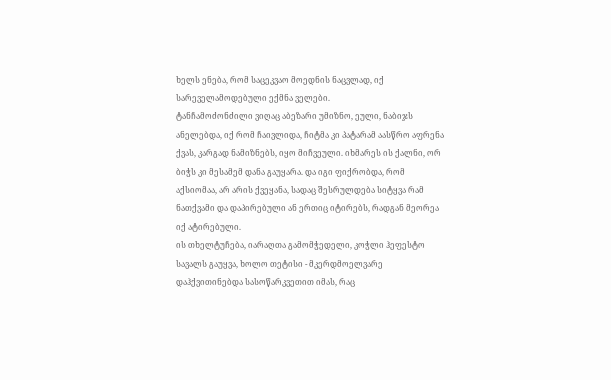ხელს ენება, რომ საცეკვაო მოედნის ნაცვლად, იქ სარეველამოდებული ექმნა ველები.
ტანჩამოძონძილი ვიღაც აბეზარი უმიზნო, ეული, ნაბიჯს ანელებდა, იქ რომ ჩაივლიდა, ჩიტმა კი პატარამ აასწრო აფრენა ქვას, კარგად ნამიზნებს, იყო მიჩვეული. იხმარეს ის ქალნი, ორ ბიჭს კი მესამემ დანა გაუყარა. და იგი ფიქრობდა, რომ აქსიომაა, არ არის ქვეყანა, სადაც შესრულდება სიტყვა რამ ნათქვამი და დაპირებული ან ერთიც იტირებს, რადგან მეორეა იქ ატირებული.
ის თხელტუჩება, იარაღთა გამომჭედელი, კოჭლი ჰეფესტო სავალს გაუყვა, ხოლო თეტისი - მკერდმოელვარე დაჰქვითინებდა სასოწარკვეთით იმას, რაც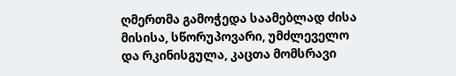ღმერთმა გამოჭედა საამებლად ძისა მისისა, სწორუპოვარი, უმძლეველო და რკინისგულა, კაცთა მომსრავი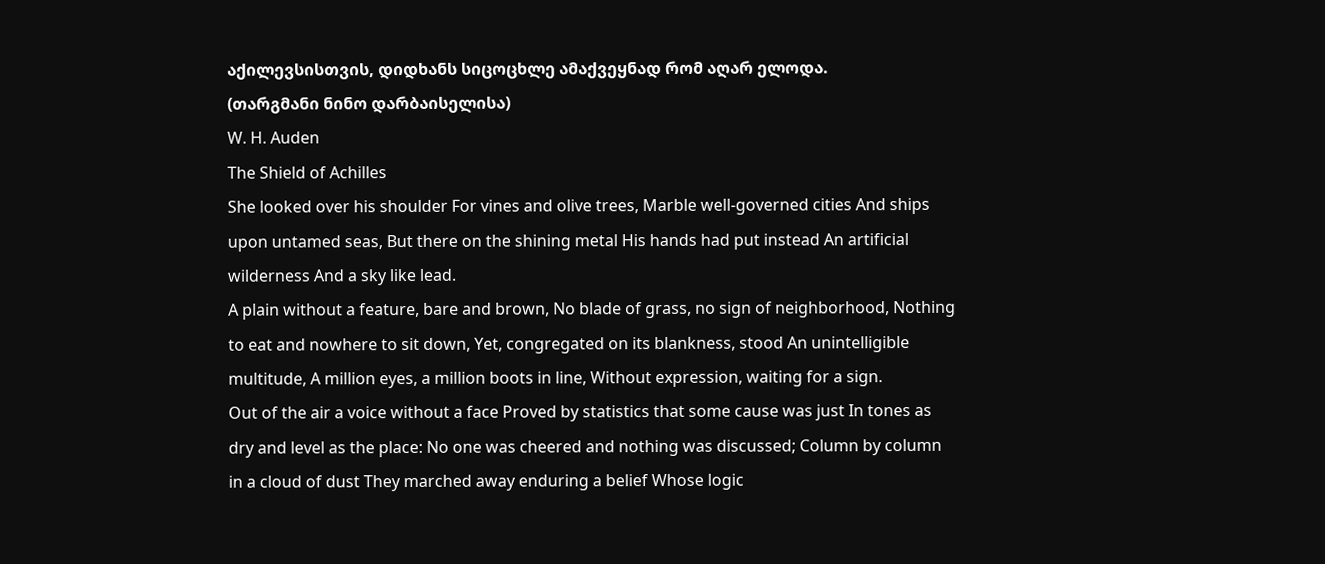აქილევსისთვის, დიდხანს სიცოცხლე ამაქვეყნად რომ აღარ ელოდა.
(თარგმანი ნინო დარბაისელისა)
W. H. Auden
The Shield of Achilles
She looked over his shoulder For vines and olive trees, Marble well-governed cities And ships upon untamed seas, But there on the shining metal His hands had put instead An artificial wilderness And a sky like lead.
A plain without a feature, bare and brown, No blade of grass, no sign of neighborhood, Nothing to eat and nowhere to sit down, Yet, congregated on its blankness, stood An unintelligible multitude, A million eyes, a million boots in line, Without expression, waiting for a sign.
Out of the air a voice without a face Proved by statistics that some cause was just In tones as dry and level as the place: No one was cheered and nothing was discussed; Column by column in a cloud of dust They marched away enduring a belief Whose logic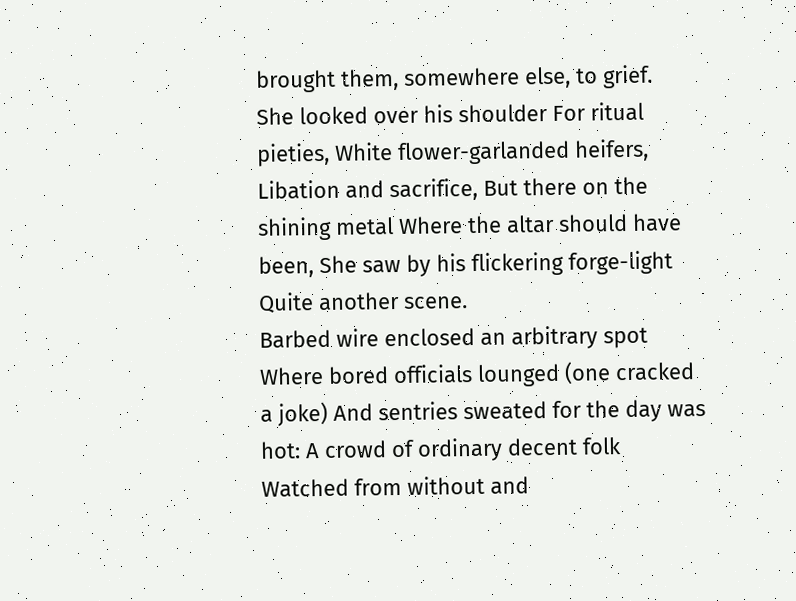brought them, somewhere else, to grief.
She looked over his shoulder For ritual pieties, White flower-garlanded heifers, Libation and sacrifice, But there on the shining metal Where the altar should have been, She saw by his flickering forge-light Quite another scene.
Barbed wire enclosed an arbitrary spot Where bored officials lounged (one cracked a joke) And sentries sweated for the day was hot: A crowd of ordinary decent folk Watched from without and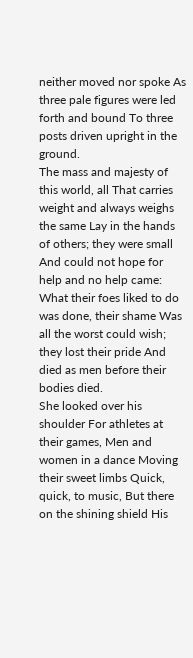neither moved nor spoke As three pale figures were led forth and bound To three posts driven upright in the ground.
The mass and majesty of this world, all That carries weight and always weighs the same Lay in the hands of others; they were small And could not hope for help and no help came: What their foes liked to do was done, their shame Was all the worst could wish; they lost their pride And died as men before their bodies died.
She looked over his shoulder For athletes at their games, Men and women in a dance Moving their sweet limbs Quick, quick, to music, But there on the shining shield His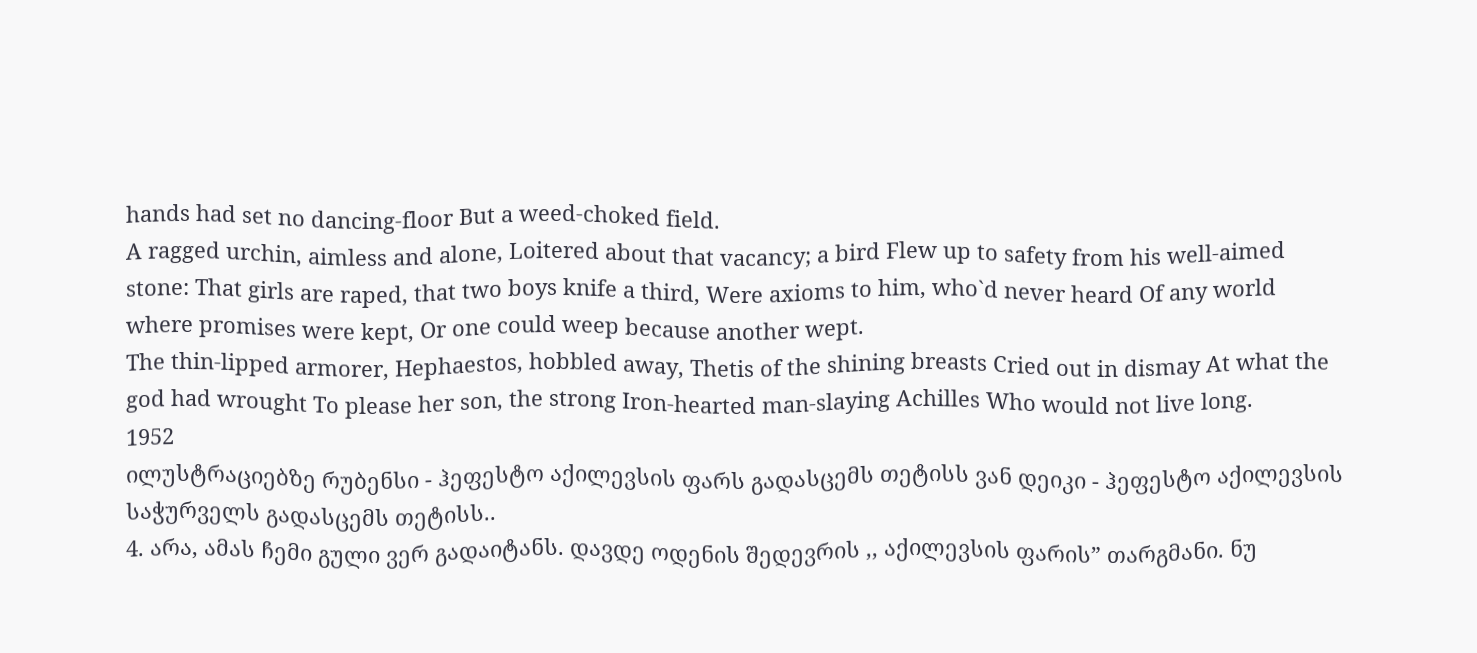hands had set no dancing-floor But a weed-choked field.
A ragged urchin, aimless and alone, Loitered about that vacancy; a bird Flew up to safety from his well-aimed stone: That girls are raped, that two boys knife a third, Were axioms to him, who`d never heard Of any world where promises were kept, Or one could weep because another wept.
The thin-lipped armorer, Hephaestos, hobbled away, Thetis of the shining breasts Cried out in dismay At what the god had wrought To please her son, the strong Iron-hearted man-slaying Achilles Who would not live long.
1952
ილუსტრაციებზე რუბენსი - ჰეფესტო აქილევსის ფარს გადასცემს თეტისს ვან დეიკი - ჰეფესტო აქილევსის საჭურველს გადასცემს თეტისს..
4. არა, ამას ჩემი გული ვერ გადაიტანს. დავდე ოდენის შედევრის ,, აქილევსის ფარის” თარგმანი. ნუ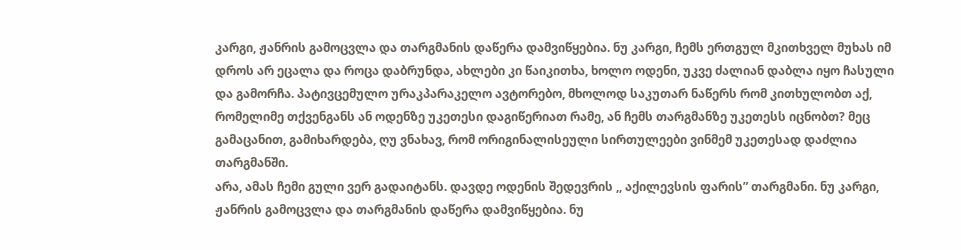კარგი, ჟანრის გამოცვლა და თარგმანის დაწერა დამვიწყებია. ნუ კარგი, ჩემს ერთგულ მკითხველ მუხას იმ დროს არ ეცალა და როცა დაბრუნდა, ახლები კი წაიკითხა, ხოლო ოდენი, უკვე ძალიან დაბლა იყო ჩასული და გამორჩა. პატივცემულო ურაკპარაკელო ავტორებო, მხოლოდ საკუთარ ნაწერს რომ კითხულობთ აქ, რომელიმე თქვენგანს ან ოდენზე უკეთესი დაგიწერიათ რამე, ან ჩემს თარგმანზე უკეთესს იცნობთ? მეც გამაცანით, გამიხარდება, ღუ ვნახავ, რომ ორიგინალისეული სირთულეები ვინმემ უკეთესად დაძლია თარგმანში.
არა, ამას ჩემი გული ვერ გადაიტანს. დავდე ოდენის შედევრის ,, აქილევსის ფარის” თარგმანი. ნუ კარგი, ჟანრის გამოცვლა და თარგმანის დაწერა დამვიწყებია. ნუ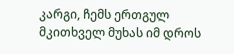კარგი, ჩემს ერთგულ მკითხველ მუხას იმ დროს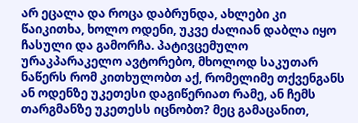არ ეცალა და როცა დაბრუნდა, ახლები კი წაიკითხა, ხოლო ოდენი, უკვე ძალიან დაბლა იყო ჩასული და გამორჩა. პატივცემულო ურაკპარაკელო ავტორებო, მხოლოდ საკუთარ ნაწერს რომ კითხულობთ აქ, რომელიმე თქვენგანს ან ოდენზე უკეთესი დაგიწერიათ რამე, ან ჩემს თარგმანზე უკეთესს იცნობთ? მეც გამაცანით,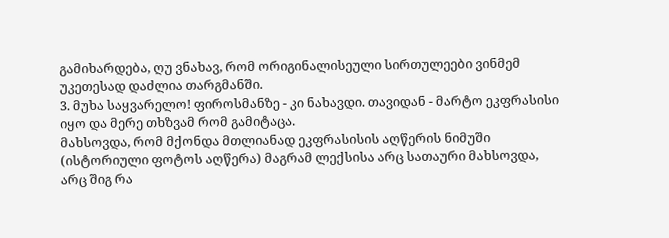გამიხარდება, ღუ ვნახავ, რომ ორიგინალისეული სირთულეები ვინმემ უკეთესად დაძლია თარგმანში.
3. მუხა საყვარელო! ფიროსმანზე - კი ნახავდი. თავიდან - მარტო ეკფრასისი იყო და მერე თხზვამ რომ გამიტაცა.
მახსოვდა, რომ მქონდა მთლიანად ეკფრასისის აღწერის ნიმუში (ისტორიული ფოტოს აღწერა) მაგრამ ლექსისა არც სათაური მახსოვდა, არც შიგ რა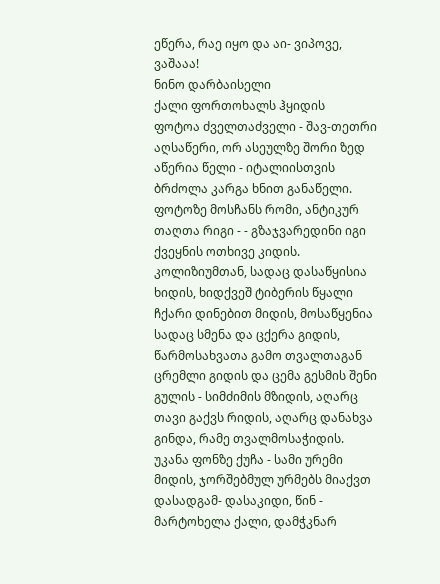ეწერა, რაე იყო და აი- ვიპოვე, ვაშააა!
ნინო დარბაისელი
ქალი ფორთოხალს ჰყიდის
ფოტოა ძველთაძველი - შავ-თეთრი აღსაწერი, ორ ასეულზე შორი ზედ აწერია წელი - იტალიისთვის ბრძოლა კარგა ხნით განაწელი. ფოტოზე მოსჩანს რომი, ანტიკურ თაღთა რიგი - - გზაჯვარედინი იგი ქვეყნის ოთხივე კიდის. კოლიზიუმთან, სადაც დასაწყისია ხიდის, ხიდქვეშ ტიბერის წყალი ჩქარი დინებით მიდის, მოსაწყენია სადაც სმენა და ცქერა გიდის, წარმოსახვათა გამო თვალთაგან ცრემლი გიდის და ცემა გესმის შენი გულის - სიმძიმის მზიდის, აღარც თავი გაქვს რიდის, აღარც დანახვა გინდა, რამე თვალმოსაჭიდის.
უკანა ფონზე ქუჩა - სამი ურემი მიდის, ჯორშებმულ ურმებს მიაქვთ დასადგამ- დასაკიდი, წინ - მარტოხელა ქალი, დამჭკნარ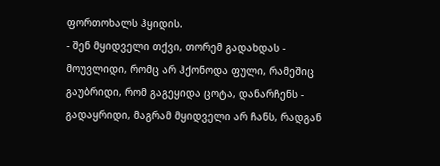ფორთოხალს ჰყიდის.
- შენ მყიდველი თქვი, თორემ გადახდას - მოუვლიდი, რომც არ ჰქონოდა ფული, რამეშიც გაუბრიდი, რომ გაგეყიდა ცოტა, დანარჩენს - გადაყრიდი, მაგრამ მყიდველი არ ჩანს, რადგან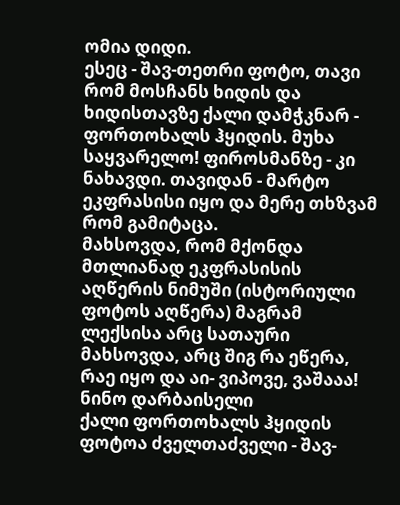ომია დიდი.
ესეც - შავ-თეთრი ფოტო, თავი რომ მოსჩანს ხიდის და ხიდისთავზე ქალი დამჭკნარ - ფორთოხალს ჰყიდის. მუხა საყვარელო! ფიროსმანზე - კი ნახავდი. თავიდან - მარტო ეკფრასისი იყო და მერე თხზვამ რომ გამიტაცა.
მახსოვდა, რომ მქონდა მთლიანად ეკფრასისის აღწერის ნიმუში (ისტორიული ფოტოს აღწერა) მაგრამ ლექსისა არც სათაური მახსოვდა, არც შიგ რა ეწერა, რაე იყო და აი- ვიპოვე, ვაშააა!
ნინო დარბაისელი
ქალი ფორთოხალს ჰყიდის
ფოტოა ძველთაძველი - შავ-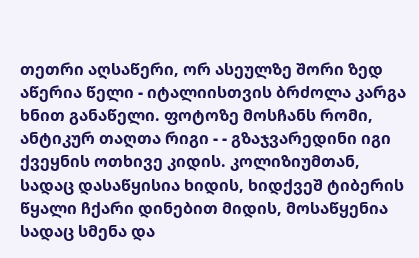თეთრი აღსაწერი, ორ ასეულზე შორი ზედ აწერია წელი - იტალიისთვის ბრძოლა კარგა ხნით განაწელი. ფოტოზე მოსჩანს რომი, ანტიკურ თაღთა რიგი - - გზაჯვარედინი იგი ქვეყნის ოთხივე კიდის. კოლიზიუმთან, სადაც დასაწყისია ხიდის, ხიდქვეშ ტიბერის წყალი ჩქარი დინებით მიდის, მოსაწყენია სადაც სმენა და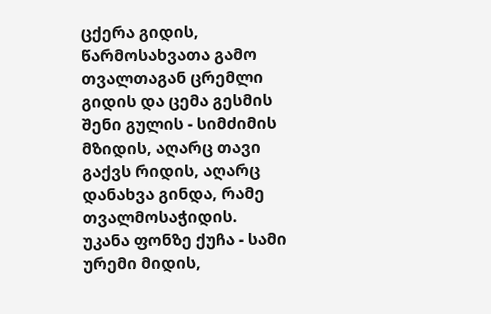ცქერა გიდის, წარმოსახვათა გამო თვალთაგან ცრემლი გიდის და ცემა გესმის შენი გულის - სიმძიმის მზიდის, აღარც თავი გაქვს რიდის, აღარც დანახვა გინდა, რამე თვალმოსაჭიდის.
უკანა ფონზე ქუჩა - სამი ურემი მიდის,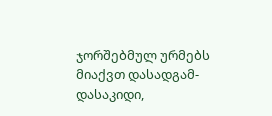ჯორშებმულ ურმებს მიაქვთ დასადგამ- დასაკიდი,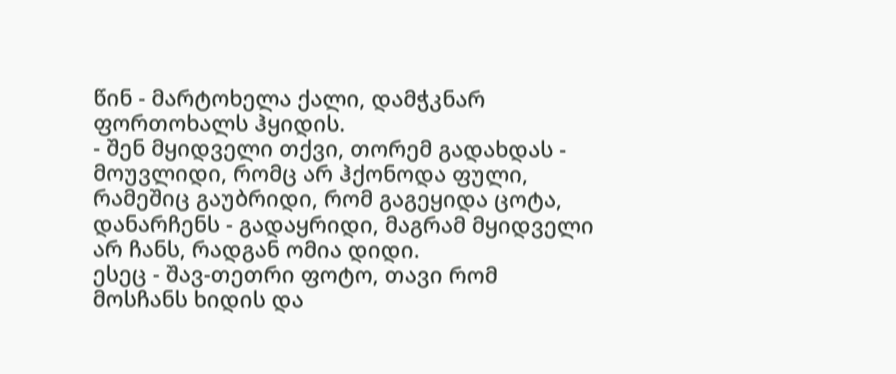წინ - მარტოხელა ქალი, დამჭკნარ ფორთოხალს ჰყიდის.
- შენ მყიდველი თქვი, თორემ გადახდას - მოუვლიდი, რომც არ ჰქონოდა ფული, რამეშიც გაუბრიდი, რომ გაგეყიდა ცოტა, დანარჩენს - გადაყრიდი, მაგრამ მყიდველი არ ჩანს, რადგან ომია დიდი.
ესეც - შავ-თეთრი ფოტო, თავი რომ მოსჩანს ხიდის და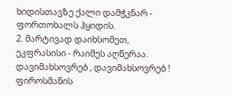ხიდისთავზე ქალი დამჭკნარ - ფორთოხალს ჰყიდის.
2. მარტივად დაიხსომეთ, ეკფრასისი - რაიმეს აღწერაა.
დავიმახსოვრებ , დავიმახსოვრებ !
ფიროსმანის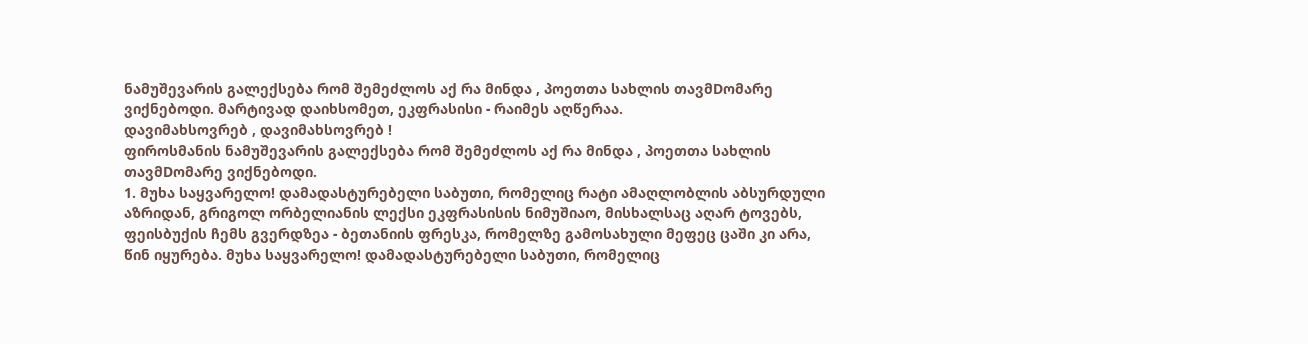ნამუშევარის გალექსება რომ შემეძლოს აქ რა მინდა , პოეთთა სახლის თავმDომარე ვიქნებოდი. მარტივად დაიხსომეთ, ეკფრასისი - რაიმეს აღწერაა.
დავიმახსოვრებ , დავიმახსოვრებ !
ფიროსმანის ნამუშევარის გალექსება რომ შემეძლოს აქ რა მინდა , პოეთთა სახლის თავმDომარე ვიქნებოდი.
1. მუხა საყვარელო! დამადასტურებელი საბუთი, რომელიც რატი ამაღლობლის აბსურდული აზრიდან, გრიგოლ ორბელიანის ლექსი ეკფრასისის ნიმუშიაო, მისხალსაც აღარ ტოვებს, ფეისბუქის ჩემს გვერდზეა - ბეთანიის ფრესკა, რომელზე გამოსახული მეფეც ცაში კი არა, წინ იყურება. მუხა საყვარელო! დამადასტურებელი საბუთი, რომელიც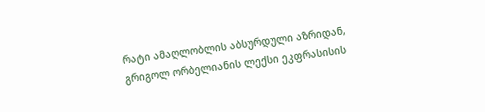რატი ამაღლობლის აბსურდული აზრიდან, გრიგოლ ორბელიანის ლექსი ეკფრასისის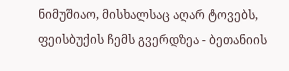ნიმუშიაო, მისხალსაც აღარ ტოვებს, ფეისბუქის ჩემს გვერდზეა - ბეთანიის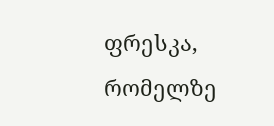ფრესკა, რომელზე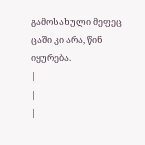გამოსახული მეფეც ცაში კი არა, წინ იყურება.
|
|
|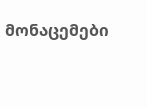მონაცემები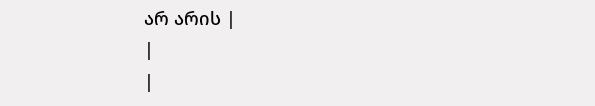არ არის |
|
|